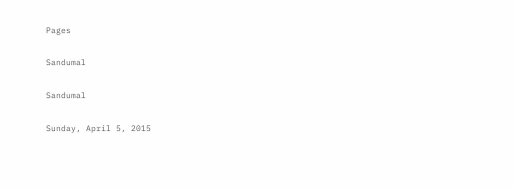Pages

Sandumal

Sandumal

Sunday, April 5, 2015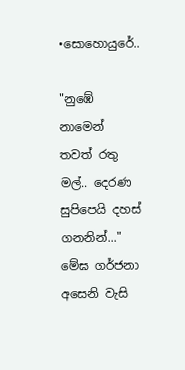•සොහොයුරේ..

"නුඹේ නාමෙන් තවත් රතු මල්.. දෙරණ සුපිපෙයි දහස් ගනනින්..."
මේඝ ගර්ජනා අසෙනි වැසි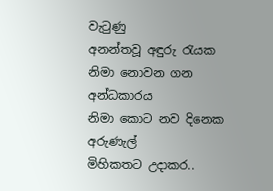වැටුණු
අනන්තවූ අඳුරු රැයක
නිමා නොවන ගන අන්ධකාරය
නිමා කොට නව දිනෙක අරුණැල්
මිහිකතට උදාකර..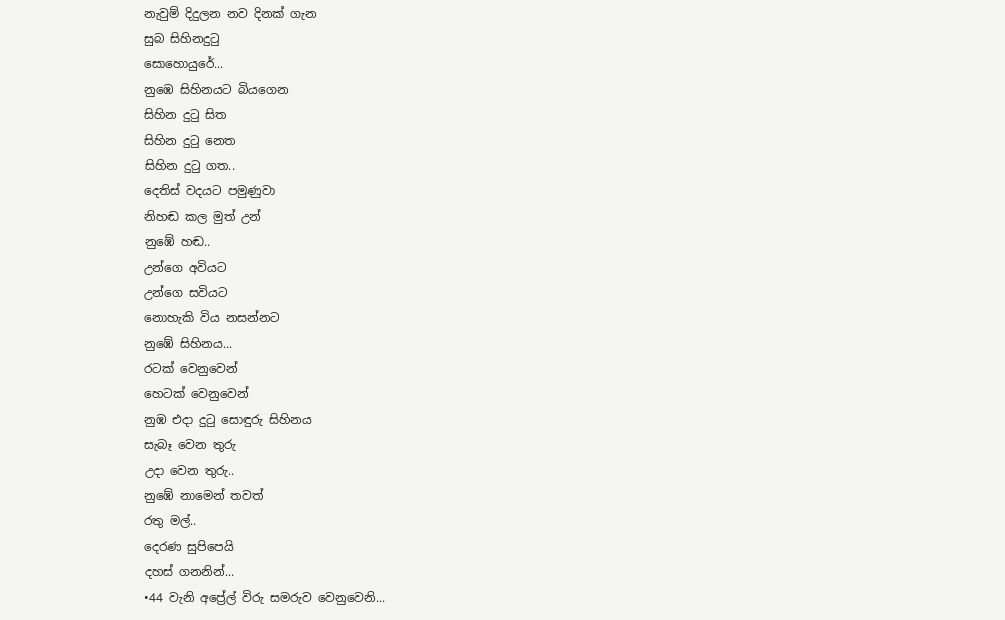නැවුම් දිදුලන නව දිනක් ගැන
සුබ සිහිනදුටු
සොහොයුරේ...
නුඹෙ සිහිනයට බියගෙන
සිහින දුටු සිත
සිහින දුටු නෙත
සිහින දුටු ගත..
දෙතිස් වදයට පමුණුවා
නිහඬ කල මුත් උන්
නුඹේ හඬ..
උන්ගෙ අවියට
උන්ගෙ සවියට
නොහැකි විය නසන්නට
නුඹේ සිහිනය...
රටක් වෙනුවෙන්
හෙටක් වෙනුවෙන්
නුඹ එදා දුටු සොඳුරු සිහිනය
සැබෑ වෙන තුරු
උදා වෙන තුරු..
නුඹේ නාමෙන් තවත්
රතු මල්..
දෙරණ සුපිපෙයි
දහස් ගනනින්...
•44 වැනි අප්‍රේල් විරු සමරුව වෙනුවෙනි...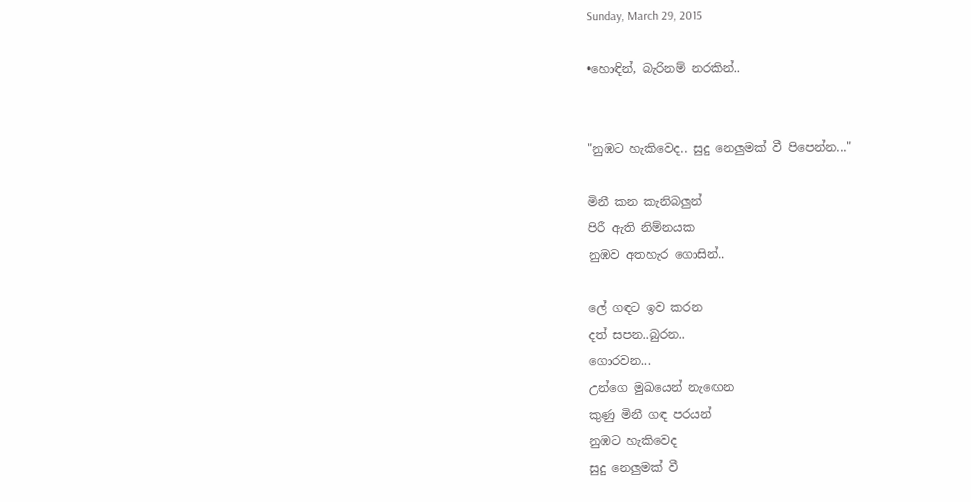Sunday, March 29, 2015

•හොඳින්, බැරිනම් නරකින්..


"නුඹට හැකිවෙද.. සුදු නෙලුමක් වී පිපෙන්න..."

මිනී කන කැනිබලුන්
පිරී ඇති නිම්නයක
නුඹව අතහැර ගොසින්..

ලේ ගඳට ඉව කරන
දත් සපන..බුරන..
ගොරවන...
උන්ගෙ මුඛයෙන් නැඟෙන
කුණු මිනී ගඳ පරයන්
නුඹට හැකිවෙද
සුදු නෙලුමක් වී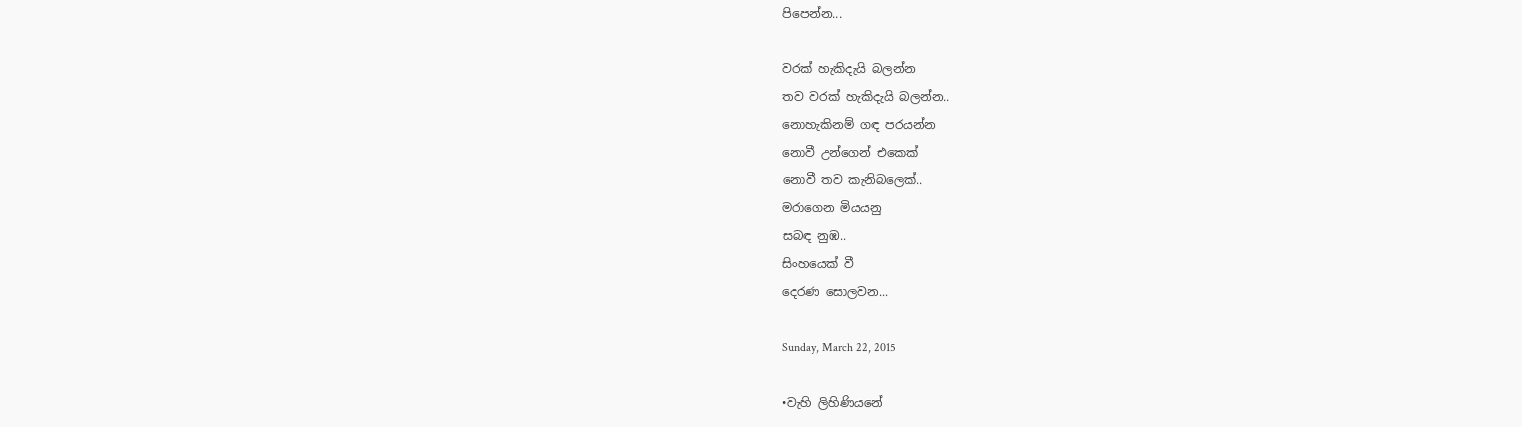පිපෙන්න...

වරක් හැකිදැයි බලන්න
තව වරක් හැකිදැයි බලන්න..
නොහැකිනම් ගඳ පරයන්න
නොවී උන්ගෙන් එකෙක්
නොවී තව කැනිබලෙක්..
මරාගෙන මියයනු
සබඳ නුඹ..
සිංහයෙක් වී
දෙරණ සොලවන...

Sunday, March 22, 2015

•වැහි ලිහිණියනේ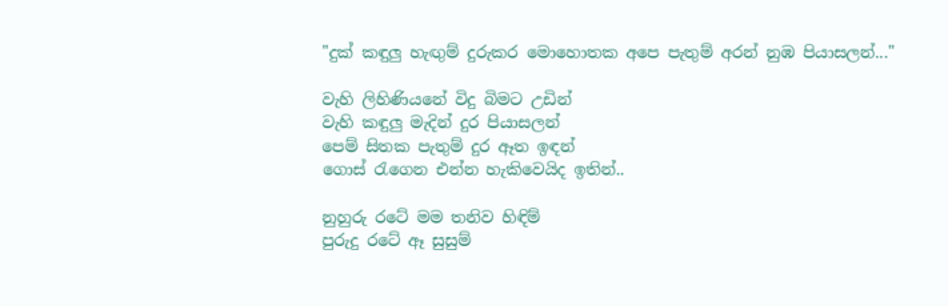"දුක් කඳුලු හැඟුම් දුරුකර මොහොතක අපෙ පැතුම් අරන් නුඹ පියාසලන්..."

වැහි ලිහිණියනේ විදු බිමට උඩින්
වැහි කඳුලු මැදින් දුර පියාසලන්
පෙම් සිතක පැතුම් දුර ඈත ඉඳන්
ගොස් රැගෙන එන්න හැකිවෙයිද ඉතින්..

නුහුරු රටේ මම තනිව හිඳිම්
පුරුදු රටේ ඈ සුසුම්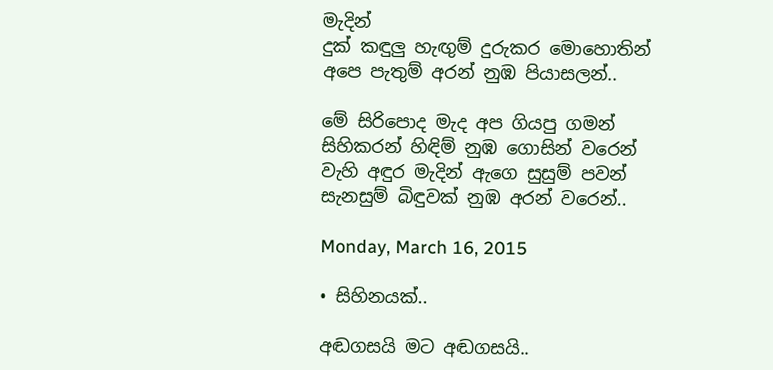මැදින්
දුක් කඳුලු හැඟුම් දුරුකර මොහොතින්
අපෙ පැතුම් අරන් නුඹ පියාසලන්..

මේ සිරිපොද මැද අප ගියපු ගමන්
සිහිකරන් හිඳිම් නුඹ ගොසින් වරෙන්
වැහි අඳුර මැදින් ඇගෙ සුසුම් පවන්
සැනසුම් බිඳුවක් නුඹ අරන් වරෙන්..

Monday, March 16, 2015

• සිහිනයක්..

අඬගසයි මට අඬගසයි..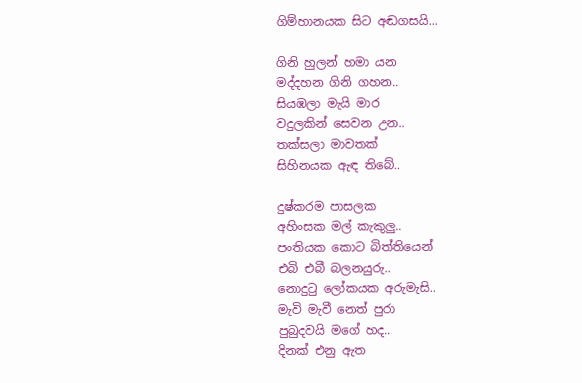ගිම්හානයක සිට අඬගසයි...

ගිනි හුලන් හමා යන
මද්දහන ගිනි ගහන..
සියඹලා මැයි මාර
වදුලකින් සෙවන උන..
තක්සලා මාවතක්
සිහිනයක ඇඳ තිබේ..

දුෂ්කරම පාසලක
අහිංසක මල් කැකුලු..
පංතියක කොට බිත්තියෙන්
එබි එබී බලනයුරු..
නොදුටු ලෝකයක අරුමැසි..
මැවි මැවී නෙත් පුරා
පුබුදවයි මගේ හද..
දිනක් එනු ඇත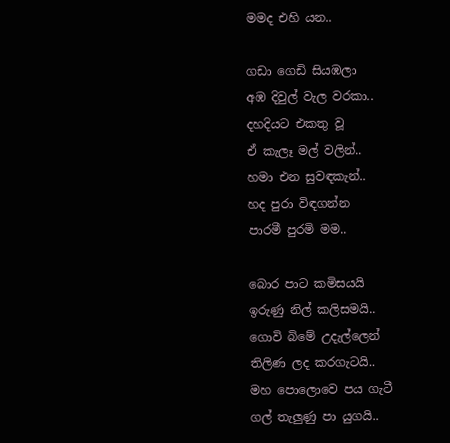මමද එහි යන..

ගඩා ගෙඩි සියඹලා
අඹ දිවුල් වැල වරකා..
දහදියට එකතු වූ
ඒ කැලෑ මල් වලින්..
හමා එන සුවඳකැන්..
හද පුරා විඳගන්න
පාරමී පුරමි මම..

බොර පාට කමිසයයි
ඉරුණු නිල් කලිසමයි..
ගොවි බිමේ උදැල්ලෙන්
තිලිණ ලද කරගැටයි..
මහ පොලොවෙ පය ගැටී
ගල් තැලුණු පා යුගයි..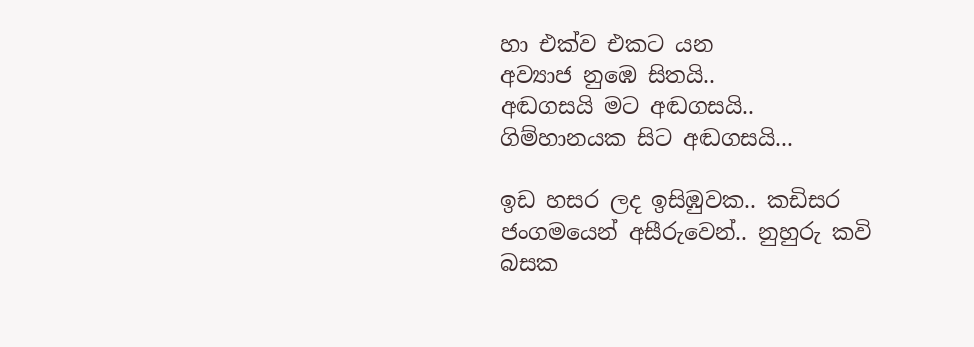හා එක්ව එකට යන
අව්‍යාජ නුඹෙ සිතයි..
අඬගසයි මට අඬගසයි..
ගිම්හානයක සිට අඬගසයි...

ඉඩ හසර ලද ඉසිඹුවක.. කඩිසර ජංගමයෙන් අසීරුවෙන්.. නුහුරු කවි බසක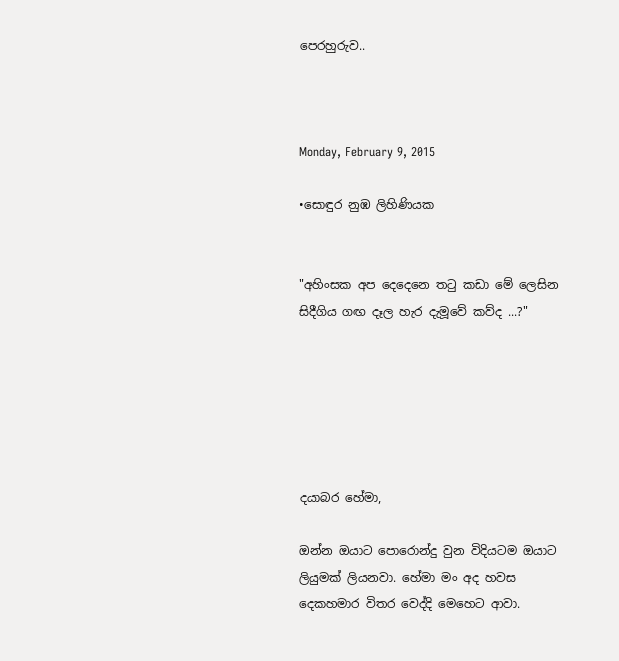පෙරහුරුව..



Monday, February 9, 2015

•සොඳුර නුඹ ලිහිණියක


"අහිංසක අප දෙදෙනෙ තටු කඩා මේ ලෙසින
සිදීගිය ගඟ දෑල හැර දැ‍මූවේ කව්ද ...?"






දයාබර හේමා,

ඔන්න ඔයාට පොරොන්දු වුන විදියටම ඔයාට ලියුමක් ලියනවා. හේමා මං අද හවස දෙකහමාර විතර වෙද්දි මෙහෙට ආවා.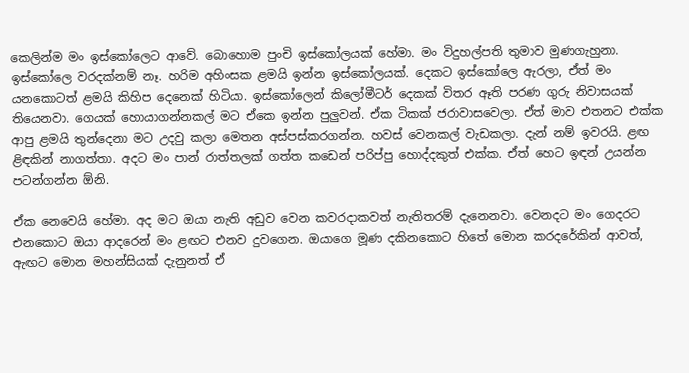කෙලින්ම මං ඉස්කෝලෙට ආවේ. බොහොම පුංචි ඉස්කෝලයක් හේමා. මං විදුහල්පති තුමාව මුණගැහුනා. ඉස්කෝලෙ වරදක්නම් නෑ. හරිම අහිංසක ළමයි ඉන්න ඉස්කෝලයක්. දෙකට ඉස්කෝලෙ ඇරලා, ඒත් මං යනකොටත් ළමයි කිහිප දෙනෙක් හිටියා. ඉස්කෝලෙන් කිලෝමීටර් දෙකක් විතර ඈති පරණ ගුරු නිවාසයක් තියෙනවා. ගෙයක් හොයාගන්නකල් මට ඒකෙ ඉන්න පුලුවන්. ඒක ටිකක් ජරාවාසවෙලා. ඒත් මාව එතනට එක්ක ආපු ළමයි තුන්දෙනා මට උදවු කලා මෙතන අස්පස්කරගන්න. හවස් වෙනකල් වැඩකලා. දැන් නම් ඉවරයි. ළඟ ළිඳකින් නාගත්තා. අදට මං පාන් රාත්තලක් ගත්ත කඩෙන් පරිප්පු හොද්දකුත් එක්ක. ඒත් හෙට ඉඳන් උයන්න පටන්ගන්න ඕනි.

ඒක නෙවෙයි හේමා. අද මට ඔයා නැති අඩුව වෙන කවරදාකවත් නැතිතරම් දැනෙනවා. වෙනදට මං ගෙදරට එනකොට ඔයා ආදරෙන් මං ළඟට එනව දුවගෙන. ඔයාගෙ මූණ දකිනකොට හිතේ මොන කරදරේකින් ආවත්, ඇඟට මොන මහන්සියක් දැනුනත් ඒ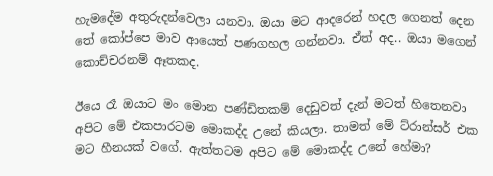හැමදේම අතුරුදන්වෙලා යනවා. ඔයා මට ආදරෙන් හදල ගෙනත් දෙන තේ කෝප්පෙ මාව ආයෙත් පණගහල ගන්නවා. ඒත් අද.. ඔයා මගෙන් කොච්චරනම් ඈතකද.

ඊයෙ රෑ ඔයාට මං මොන පණ්ඩිතකම් දෙඩුවත් දැන් මටත් හිතෙනවා අපිට මේ එකපාරටම මොකද්ද උනේ කියලා. තාමත් මේ ට්රාන්සර් එක මට හීනයක් වගේ. ඇත්තටම අපිට මේ මොකද්ද උනේ හේමා?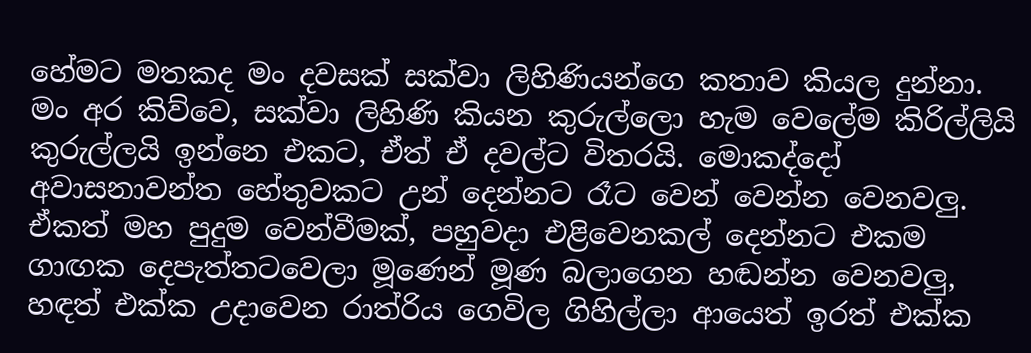හේමට මතකද මං දවසක් සක්වා ලිහිණියන්ගෙ කතාව කියල දුන්නා. මං අර කිව්වෙ, සක්වා ලිහිණි කියන කුරුල්ලො හැම වෙලේම කිරිල්ලියි කුරුල්ලයි ඉන්නෙ එකට, ඒත් ඒ දවල්ට විතරයි. මොකද්දෝ අවාසනාවන්ත හේතුවකට උන් දෙන්නට රෑට වෙන් වෙන්න වෙනවලු. ඒකත් මහ පුදුම වෙන්වීමක්, පහුවදා එළිවෙනකල් දෙන්නට එකම ගාඟක දෙපැත්තටවෙලා මූණෙන් මූණ බලාගෙන හඬන්න වෙනවලු, හඳත් එක්ක උදාවෙන රාත්රිය ගෙවිල ගිහිල්ලා ආයෙත් ඉරත් එක්ක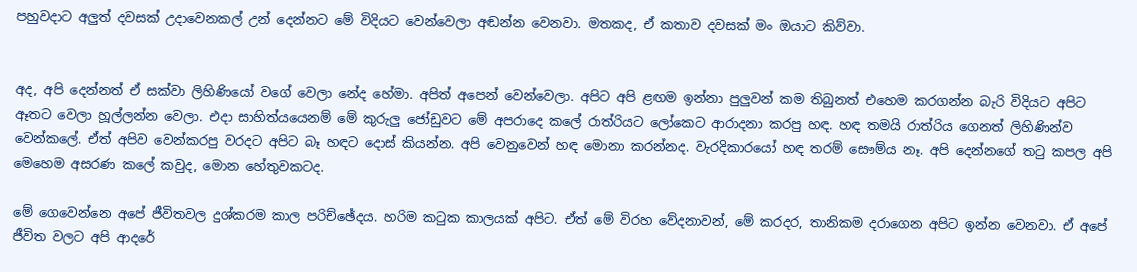පහුවදාට අලුත් දවසක් උදාවෙනකල් උන් දෙන්නට මේ විදියට වෙන්වෙලා අඬන්න වෙනවා. මතකද, ඒ කතාව දවසක් මං ඔයාට කිව්වා.


අද, අපි දෙන්නත් ඒ සක්වා ලිහිණියෝ වගේ වෙලා නේද හේමා. අපිත් අපෙන් වෙන්වෙලා. අපිට අපි ළඟම ඉන්නා පුලුවන් කම තිබුනත් එහෙම කරගන්න බැරි විදියට අපිට ඈතට වෙලා හූල්ලන්න වෙලා. එදා සාහිත්යයෙනම් මේ කුරුලු ජෝඩුවට මේ අපරාදෙ කලේ රාත්රියට ලෝකෙට ආරාදනා කරපු හඳ. හඳ තමයි රාත්රිය ගෙනත් ලිහිණින්ව වෙන්කලේ. ඒත් අපිව වෙන්කරපු වරදට අපිට බෑ හඳට දොස් කියන්න. අපි වෙනුවෙන් හඳ මොනා කරන්නද. වැරදිකාරයෝ හඳ තරම් සෞම්ය නෑ. අපි දෙන්නගේ තටු කපල අපි මෙහෙම අසරණ කලේ කවුද, මොන හේතුවකටද.

මේ ගෙවෙන්නෙ අපේ ජීවිතවල දුශ්කරම කාල පරිච්ඡේදය. හරිම කටුක කාලයක් අපිට. ඒත් මේ විරහ වේදනාවන්, මේ කරදර, තානිකම දරාගෙන අපිට ඉන්න වෙනවා. ඒ අපේ ජීවිත වලට අපි ආදරේ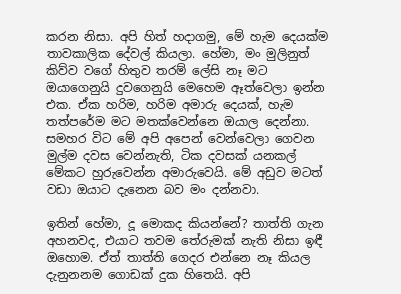කරන නිසා. අපි හිත් හදාගමු, මේ හැම දෙයක්ම තාවකාලික දේවල් කියලා. හේමා, මං මුලිනුත් කිව්ව වගේ හිතුව තරම් ලේසි නෑ මට ඔයාගෙනුයි දුවගෙනුයි මෙහෙම ඈත්වෙලා ඉන්න එක. ඒක හරිම, හරිම අමාරු දෙයක්, හැම තත්පරේම මට මතක්වෙන්නෙ ඔයාල දෙන්නා. සමහර විට මේ අපි අපෙන් වෙන්වෙලා ගෙවන මුල්ම දවස වෙන්නැති, ටික දවසක් යනකල් මේකට හුරුවෙන්න අමාරුවෙයි. මේ අඩුව මටත් වඩා ඔයාට දැනෙන බව මං දන්නවා.

ඉතින් හේමා, දූ මොකද කියන්නේ? තාත්ති ගැන අහනවද, එයාට තවම තේරුමක් නැති නිසා ඉඳී ඔහොම. ඒත් තාත්ති ගෙදර එන්නෙ නෑ කියල දැනුනනම ගොඩක් දුක හිතෙයි. අපි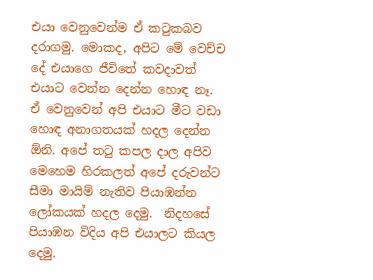එයා වෙනුවෙන්ම ඒ කටුකබව දරාගමු. මොකද, අපිට මේ වෙච්ච දේ එයාගෙ ජීවිතේ කවදාවත් එයාට වෙන්න දෙන්න හොඳ නෑ. ඒ වෙනුවෙන් අපි එයාට මීට වඩා හොඳ අනාගතයක් හදල දෙන්න ඕනි. අපේ තටු කපල දාල අපිව මෙහෙම හිරකලත් අපේ දරුවන්ට සීමා මායිම් නැතිව පියාඹන්න ලෝකයක් හදල දෙමු.  නිදහසේ පියාඹන විදිය අපි එයාලට කියල දෙමු.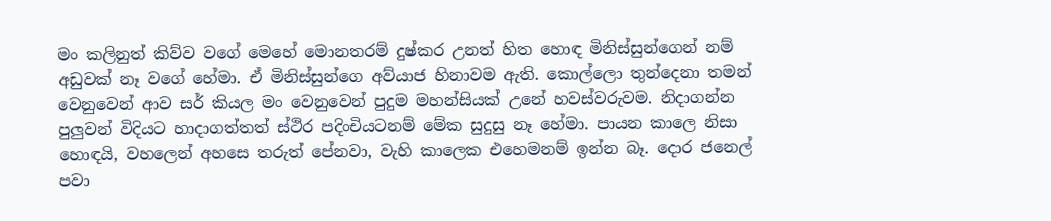මං කලිනුත් කිව්ව වගේ මෙහේ මොනතරම් දුෂ්කර උනත් හිත හොඳ මිනිස්සුන්ගෙන් නම් අඩුවක් නෑ වගේ හේමා. ඒ මිනිස්සුන්ගෙ අව්යාජ හිනාවම ඇති. කොල්ලො තුන්දෙනා තමන් වෙනුවෙන් ආව සර් කියල මං වෙනුවෙන් පුදුම මහන්සියක් උනේ හවස්වරුවම. නිදාගන්න පුලුවන් විදියට හාදාගත්තත් ස්ථිර පදිංචියටනම් මේක සුදුසු නෑ හේමා. පායන කාලෙ නිසා හොඳයි, වහලෙන් අහසෙ තරුත් පේනවා, වැහි කාලෙක එහෙමනම් ඉන්න බෑ. දොර ජනෙල් පවා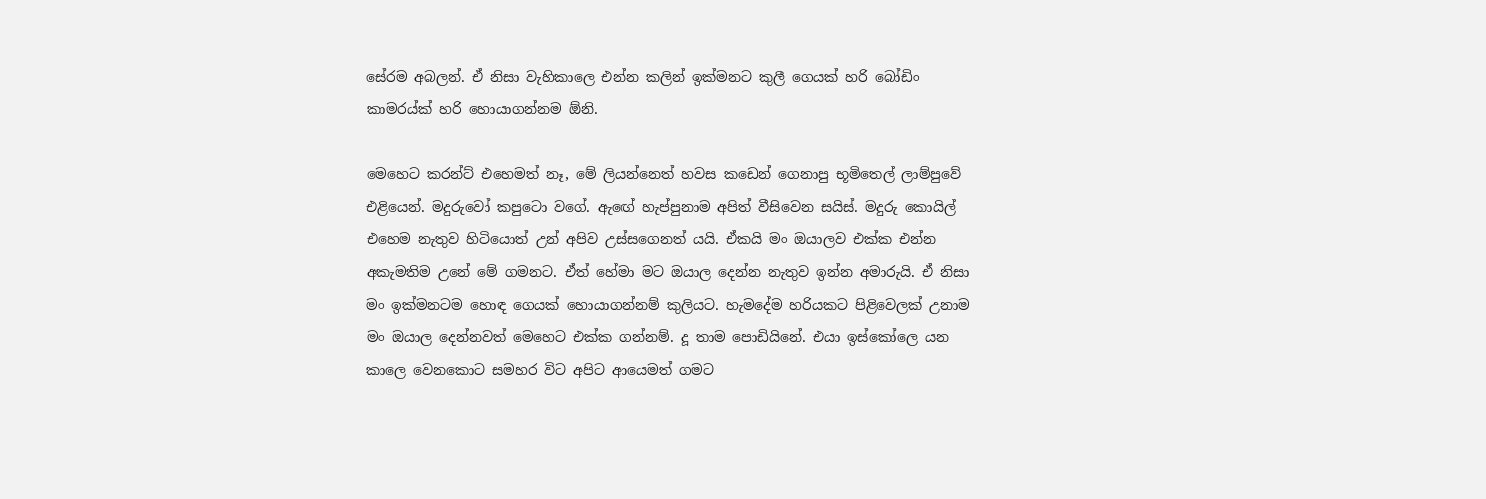සේරම අබලන්. ඒ නිසා වැහිකාලෙ එන්න කලින් ඉක්මනට කුලී ගෙයක් හරි බෝඩිං කාමරය්ක් හරි හොයාගන්නම ඕනි.

මෙහෙට කරන්ට් එහෙමත් නෑ, මේ ලියන්නෙත් හවස කඩෙන් ගෙනාපු භූමිතෙල් ලාම්පුවේ එළියෙන්. මදුරුවෝ කපුටො වගේ. ඇඟේ හැප්පුනාම අපිත් වීසිවෙන සයිස්. මදුරු කොයිල් එහෙම නැතුව හිටියොත් උන් අපිව උස්සගෙනත් යයි. ඒකයි මං ඔයාලව එක්ක එන්න අකැමතිම උනේ මේ ගමනට. ඒත් හේමා මට ඔයාල දෙන්න නැතුව ඉන්න අමාරුයි. ඒ නිසා මං ඉක්මනටම හොඳ ගෙයක් හොයාගන්නම් කුලියට. හැමදේම හරියකට පිළිවෙලක් උනාම මං ඔයාල දෙන්නවත් මෙහෙට එක්ක ගන්නම්. දූ තාම පොඩියිනේ. එයා ඉස්කෝලෙ යන කාලෙ වෙනකොට සමහර විට අපිට ආයෙමත් ගමට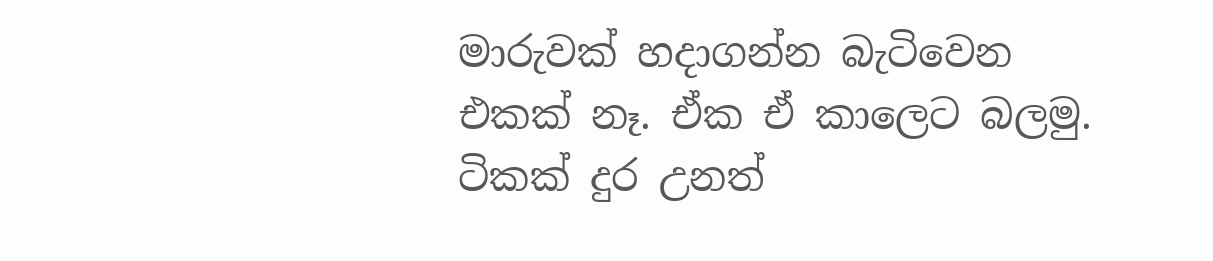මාරුවක් හදාගන්න බැටිවෙන එකක් නෑ. ඒක ඒ කාලෙට බලමු. ටිකක් දුර උනත්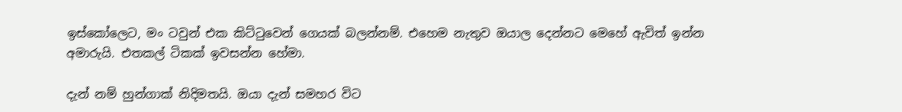ඉස්කෝලෙට, මං ටවුන් එක කිට්ටුවෙන් ගෙයක් බලන්නම්. එහෙම නැතුව ඔයාල දෙන්නට මෙහේ ඇවිත් ඉන්න අමාරුයි. එතකල් ටිකක් ඉවසන්න හේමා.

දැන් නම් හුන්ගාක් නිදිමතයි. ඔයා දැන් සමහර විට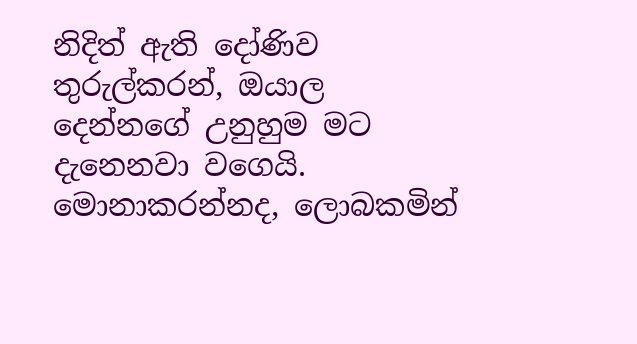නිදිත් ඇති දෝණිව තුරුල්කරන්, ඔයාල දෙන්නගේ උනුහුම මට දැනෙනවා වගෙයි. මොනාකරන්නද, ලොබකමින්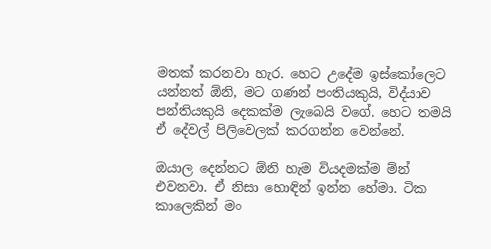මතක් කරනවා හැර. හෙට උදේම ඉස්කෝලෙට යන්නත් ඕනි, මට ගණන් පංතියකුයි, විද්යාව පන්තියකුයි දෙකක්ම ලැබෙයි වගේ. හෙට තමයි ඒ දේවල් පිලිවෙලක් කරගන්න වෙන්නේ.

ඔයාල දෙන්නට ඕනි හැම වියදමක්ම ම්න් එවනවා. ඒ නිසා හොඳින් ඉන්න හේමා. ටික කාලෙකින් මං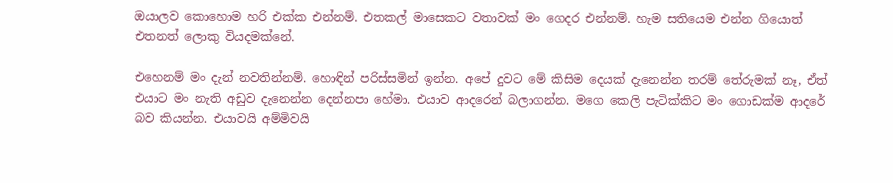ඔයාලව කොහොම හරි එක්ක එන්නම්. එතකල් මාසෙකට වතාවක් මං ගෙදර එන්නම්. හැම සතියෙම එන්න ගියොත් එතනත් ලොකු වියදමක්නේ.

එහෙනම් මං දැන් නවතින්නම්. හොඳින් පරිස්සමින් ඉන්න. අපේ දුවට මේ කිසිම දෙයක් දැනෙන්න තරම් තේරුමක් නෑ, ඒත් එයාට මං නැති අඩුව දැනෙන්න දෙන්නපා හේමා. එයාව ආදරෙන් බලාගන්න. මගෙ කෙලි පැටික්කිට මං ගොඩක්ම ආදරේ බව කියන්න. එයාවයි අම්මිවයි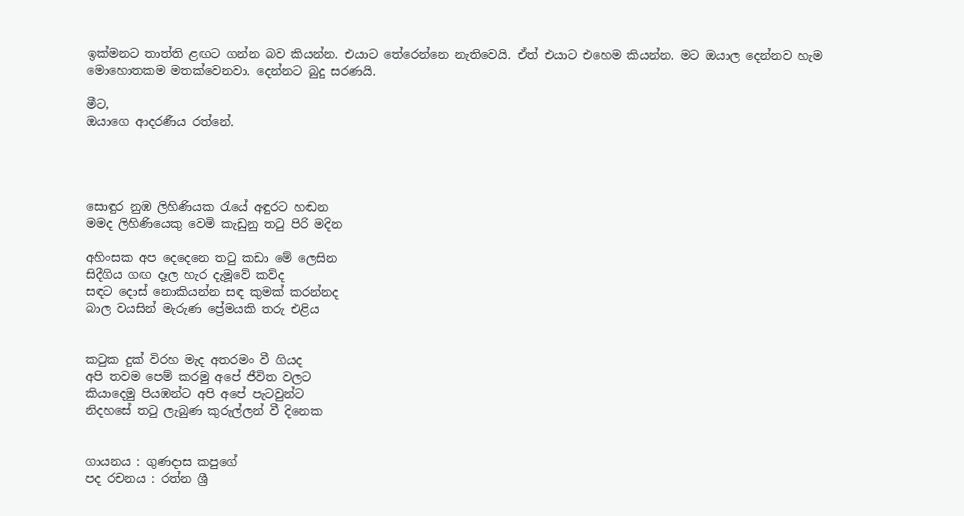ඉක්මනට තාත්ති ළඟට ගන්න බව කියන්න. එයාට තේරෙන්නෙ නැතිවෙයි. ඒත් එයාට එහෙම කියන්න. මට ඔයාල දෙන්නව හැම මොහොතකම මතක්වෙනවා. දෙන්නට බුදු සරණයි.

මීට,
ඔයාගෙ ආදරණීය රත්නේ.




සොඳුර නුඹ ලිහිණියක රැයේ අඳුරට හඬන
මමද ලිහිණියෙකු වෙමි කැඩුනු තටු පිරි මදින

අහිංසක අප දෙදෙනෙ තටු කඩා මේ ලෙසින
සිදීගිය ගඟ දෑල හැර දැ‍මූවේ කව්ද
සඳට ‍දොස් නොකියන්න සඳ කුමක් කරන්නද
බාල වයසින් මැරුණ ප්‍රේමයකි තරු එළිය


කටුක දුක් විරහ මැද අතරමං වී ගියද
අපි තවම පෙම් කරමු අපේ ජීවිත වලට
කියාදෙමු පියඹන්ට අපි අපේ පැටවුන්ට
නිදහසේ තටු ලැබුණ කුරුල්ලන් වී දිනෙක


ගායනය : ගුණදාස කපුගේ
පද රචනය : රත්න ශ්‍රී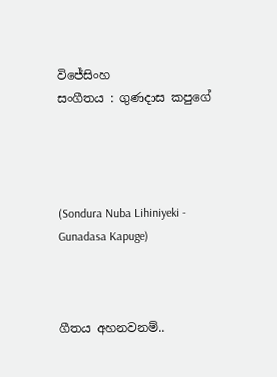විජේසිංහ
සංගීතය : ගුණදාස කපුගේ




(Sondura Nuba Lihiniyeki - Gunadasa Kapuge)



ගීතය අහනවනම්..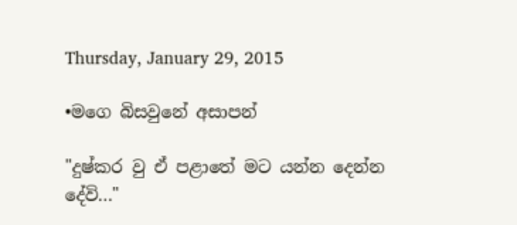Thursday, January 29, 2015

•මගෙ බිසවුනේ අසාපන්

"දුෂ්කර වු ඒ පළාතේ මට යන්න දෙන්න දේවි..."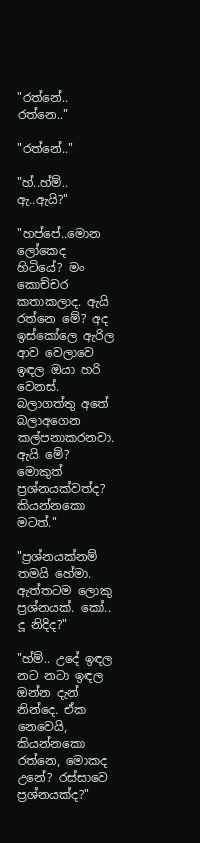"රත්නේ.. රත්නෙ.."

"රත්නේ.."

"හ්..හ්ම්.. ඇ..ඇයි?"

"හප්පේ..මොන ලෝකෙද හිටියේ? මං කොච්චර කතාකලාද. ඇයි රත්නෙ මේ? අද ඉස්කෝලෙ ඇරිල ආව වෙලාවෙ ඉඳල ඔයා හරි වෙනස්. බලාගත්තු අතේ බලාඅගෙන කල්පනාකරනවා. ඇයි මේ? මොකුත් ප්‍රශ්නයක්වත්ද? කියන්නකො මටත්."

"ප්‍රශ්නයක්නම් තමයි හේමා. ඇත්තටම ලොකු ප්‍රශ්නයක්. කෝ.. දූ නිදිද?"

"හ්ම්.. උදේ ඉඳල නට නටා ඉඳල ඔන්න දැන් නින්දෙ. ඒක නෙවෙයි, කියන්නකො රත්නෙ, මොකද උනේ? රස්සාවෙ ප්‍රශ්නයක්ද?"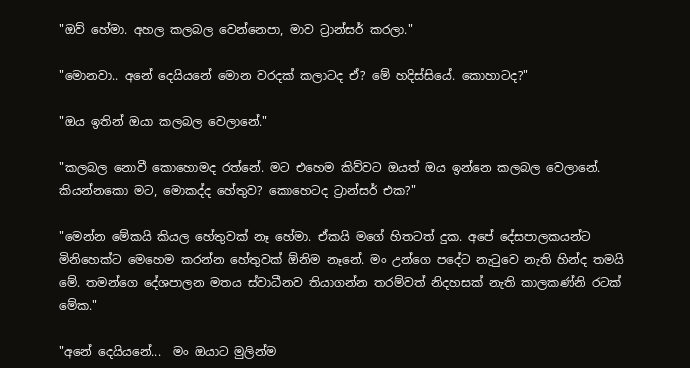"ඔව් හේමා. අහල කලබල වෙන්නෙපා, මාව ට්‍රාන්සර් කරලා."

"මොනවා.. අනේ දෙයියනේ මොන වරදක් කලාටද ඒ? මේ හදිස්සියේ. කොහාටද?"

"ඔය ඉතින් ඔයා කලබල වෙලානේ."

"කලබල නොවී කොහොමද රත්නේ. මට එහෙම කිව්වට ඔයත් ඔය ඉන්නෙ කලබල වෙලානේ. කියන්නකො මට, මොකද්ද හේතුව? කොහෙටද ට්‍රාන්සර් එක?"

"මෙන්න මේකයි කියල හේතුවක් නෑ හේමා. ඒකයි මගේ හිතටත් දුක. අපේ දේසපාලකයන්ට මිනිහෙක්ට මෙහෙම කරන්න හේතුවක් ඕනිම නෑනේ. මං උන්ගෙ පදේට නැටුවෙ නැති හින්ද තමයි මේ. තමන්ගෙ දේශපාලන මතය ස්වාධීනව තියාගන්න තරම්වත් නිදහසක් නැති කාලකණ්නි රටක් මේක."

"අනේ දෙයියනේ...  මං ඔයාට මුලින්ම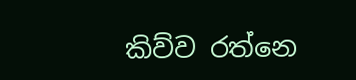කිව්ව රත්නෙ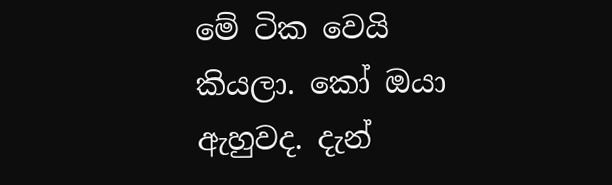මේ ටික වෙයි කියලා. කෝ ඔයා ඇහුවද. දැන්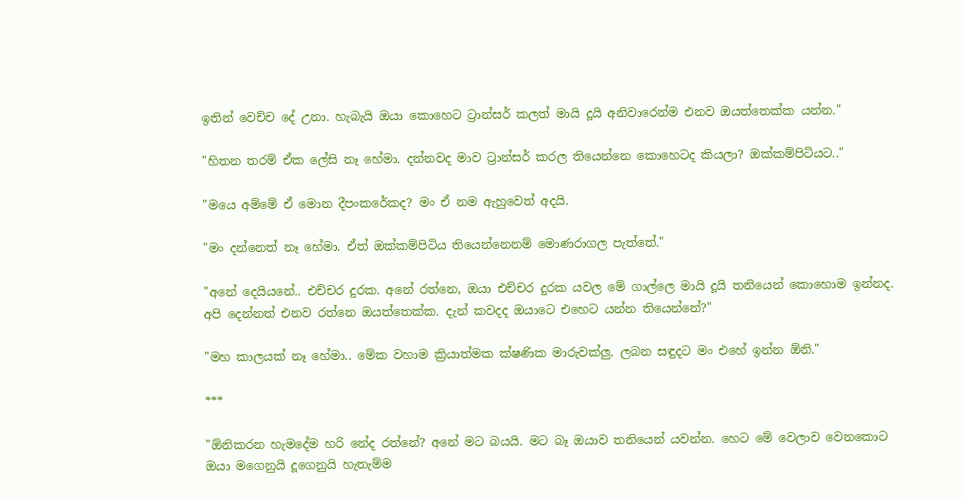ඉතින් වෙච්ච දේ උනා. හැබැයි ඔයා කොහෙට ට්‍රාන්සර් කලත් මායි දූයි අනිවාරෙන්ම එනව ඔයත්තෙක්ක යන්න."

"හිතන තරම් ඒක ලේසි නෑ හේමා. දන්නවද මාව ට්‍රාන්සර් කරල තියෙන්නෙ කොහෙටද කියලා? ඔක්කම්පිටියට.."

"මයෙ අම්මේ ඒ මොන දීපංකරේකද? මං ඒ නම ඇහුවෙත් අදයි.

"මං දන්නෙත් නෑ හේමා. ඒත් ඔක්කම්පිටිය තියෙන්නෙනම් මොණරාගල පැත්තේ."

"අනේ දෙයියනේ.. එච්චර දුරක. අනේ රත්නෙ, ඔයා එච්චර දුරක යවල මේ ගාල්ලෙ මායි දූයි තනියෙන් කොහොම ඉන්නද. අපි දෙන්නත් එනව රත්නෙ ඔයත්තෙක්ක. දැන් කවදද ඔයාටෙ එහෙට යන්න තියෙන්නේ?"

"මහ කාලයක් නෑ හේමා.. මේක වහාම ක්‍රියාත්මක ක්ෂණික මාරුවක්ලු. ලබන සඳුදට මං එහේ ඉන්න ඕනි."

***

"ඕනිකරන හැමදේම හරි නේද රත්නේ? අනේ මට බයයි. මට බෑ ඔයාව තනියෙන් යවන්න. හෙට මේ වෙලාව වෙනකොට ඔයා මගෙනුයි දූගෙනුයි හැතැම්ම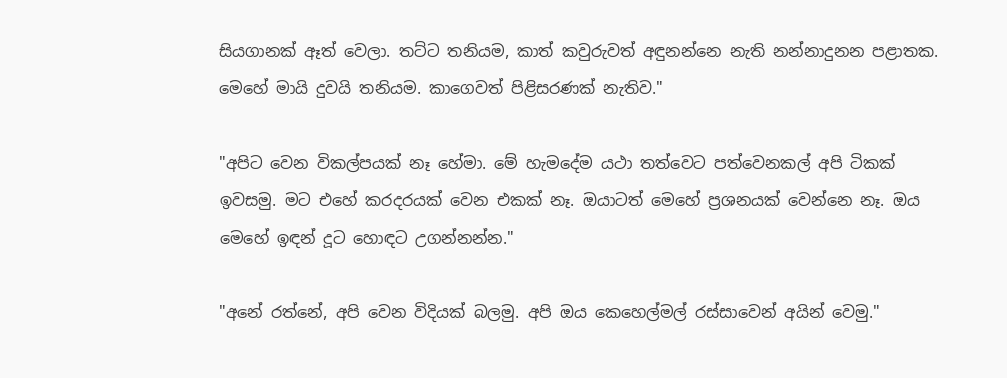සියගානක් ඈත් වෙලා. තට්ට තනියම, කාත් කවුරුවත් අඳුනන්නෙ නැති නන්නාදුනන පළාතක. මෙහේ මායි දුවයි තනියම. කාගෙවත් පිළිසරණක් නැතිව."

"අපිට වෙන විකල්පයක් නෑ හේමා. මේ හැමදේම යථා තත්වෙට පත්වෙනකල් අපි ටිකක් ඉවසමු. මට එහේ කරදරයක් වෙන එකක් නෑ. ඔයාටත් මෙහේ ප්‍රශනයක් වෙන්නෙ නෑ. ඔය මෙහේ ඉඳන් දූට හොඳට උගන්නන්න."

"අනේ රත්නේ, අපි වෙන විදියක් බලමු. අපි ඔය කෙහෙල්මල් රස්සාවෙන් අයින් වෙමු."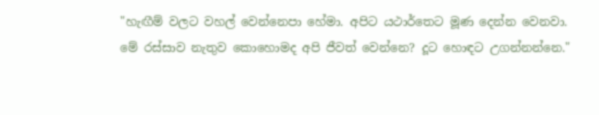"හැඟීම් වලට වහල් වෙන්නෙපා හේමා. අපිට යථාර්තෙට මූණ දෙන්න වෙනවා. මේ රස්සාව නැතුව කොහොමද අපි ජීවත් වෙන්නෙ? දූට හොඳට උගන්නන්නෙ."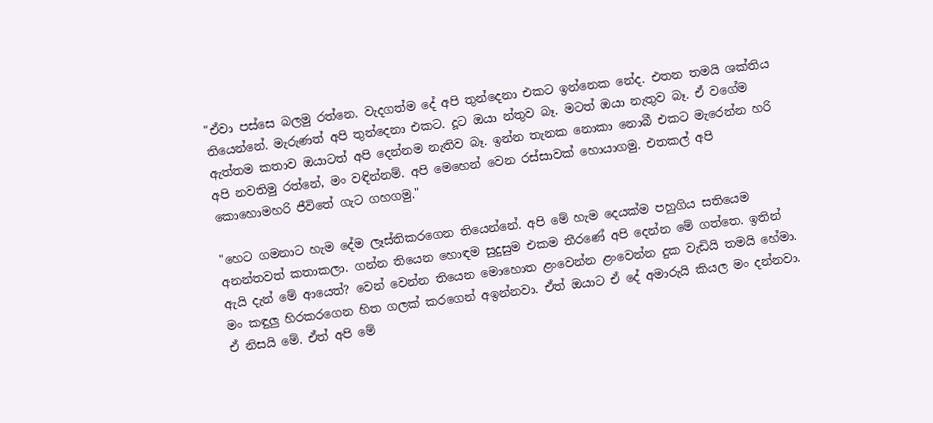"ඒවා පස්සෙ බලමු රත්නෙ. වැදගත්ම දේ අපි තුන්දෙනා එකට ඉන්නෙක නේද. එතන තමයි ශක්තිය තියෙන්නේ. මැරුණත් අපි තුන්දෙනා එකට. දූට ඔයා න්තුව බෑ. මටත් ඔයා නැතුව බෑ. ඒ වගේම ඇත්තම කතාව ඔයාටත් අපි දෙන්නම නැතිව බෑ. ඉන්න තැනක නොකා නොබී එකට මැරෙන්න හරි අපි නවතිමු රත්නේ, මං වඳින්නම්. අපි මෙහෙන් වෙන රස්සාවක් හොයාගමු. එතකල් අපි කොහොමහරි ජීවිතේ ගැට ගහගමු."

"හෙට ගමනාට හැම දේම ලෑස්තිකරගෙන තියෙන්නේ. අපි මේ හැම දෙයක්ම පහුගිය සතියෙම අනන්තවත් කතාකලා. ගන්න තියෙන හොඳම සුදුසුම එකම තීරණේ අපි දෙන්න මේ ගත්තෙ. ඉතින් ඇයි දැන් මේ ආයෙත්? වෙන් වෙන්න තියෙන මොහොත ළංවෙන්න ළංවෙන්න දුක වැඩියි තමයි හේමා. මං කඳුලු හිරකරගෙන හිත ගලක් කරගෙන් අඉන්නවා. ඒත් ඔයාට ඒ දේ අමාරුයි කියල මං දන්නවා. ඒ නිසයි මේ. ඒත් අපි මේ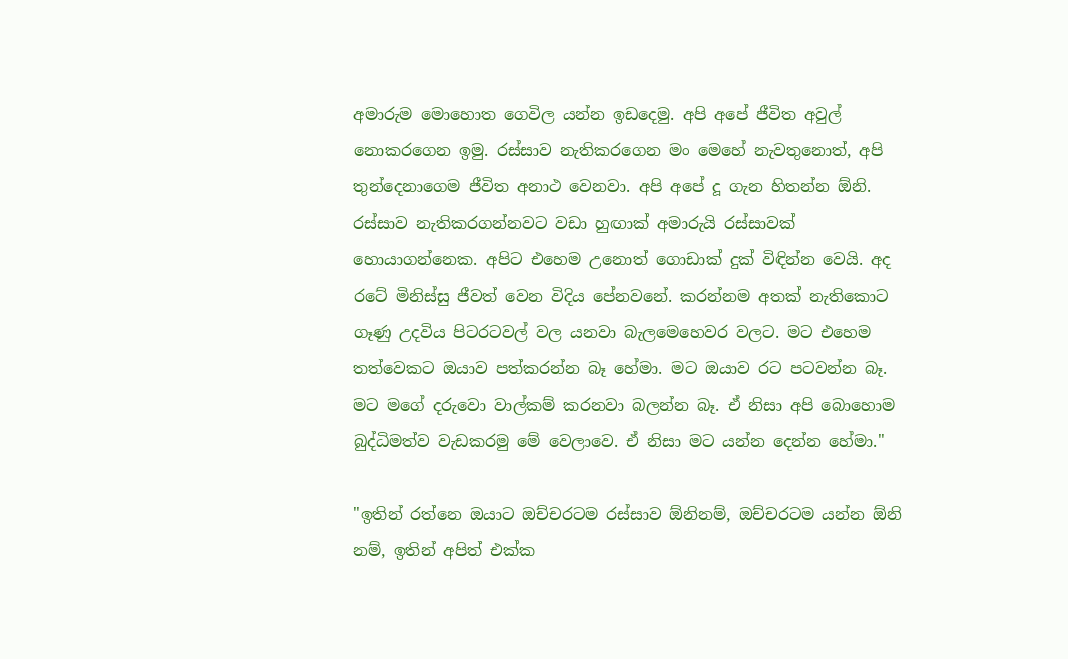අමාරුම මොහොත ගෙවිල යන්න ඉඩදෙමු. අපි අපේ ජීවිත අවුල් නොකරගෙන ඉමු. රස්සාව නැතිකරගෙන මං මෙහේ නැවතුනොත්, අපි තුන්දෙනාගෙම ජීවිත අනාථ වෙනවා. අපි අපේ දූ ගැන හිතන්න ඕනි. රස්සාව නැතිකරගන්නවට වඩා හුඟාක් අමාරුයි රස්සාවක් හොයාගන්නෙක. අපිට එහෙම උනොත් ගොඩාක් දුක් විඳින්න වෙයි. අද රටේ මිනිස්සු ජීවත් වෙන විදිය පේනවනේ. කරන්නම අතක් නැතිකොට ගෑණු උදවිය පිටරටවල් වල යනවා බැලමෙහෙවර වලට. මට එහෙම තත්වෙකට ඔයාව පත්කරන්න බෑ හේමා. මට ඔයාව රට පටවන්න බෑ. මට මගේ දරුවො වාල්කම් කරනවා බලන්න බෑ. ඒ නිසා අපි බොහොම බුද්ධිමත්ව වැඩකරමු මේ වෙලාවෙ. ඒ නිසා මට යන්න දෙන්න හේමා."

"ඉතින් රත්නෙ ඔයාට ඔච්චරටම රස්සාව ඕනිනම්, ඔච්චරටම යන්න ඕනි නම්, ඉතින් අපිත් එක්ක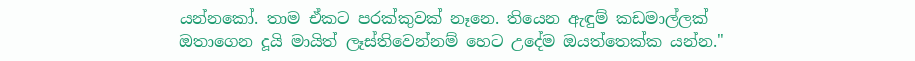යන්නකෝ. තාම ඒකට පරක්කුවක් නෑනෙ. තියෙන ඇඳුම් කඩමාල්ලක් ඔතාගෙන දූයි මායිත් ලෑස්තිවෙන්නම් හෙට උදේම ඔයත්තෙක්ක යන්න."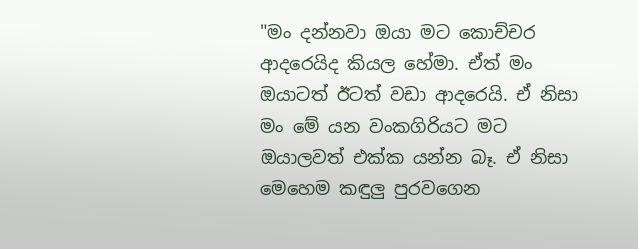"මං දන්නවා ඔයා මට කොච්චර ආදරෙයිද කියල හේමා. ඒත් මං ඔයාටත් ඊටත් වඩා ආදරෙයි. ඒ නිසා මං මේ යන වංකගිරියට මට ඔයාලවත් එක්ක යන්න බෑ. ඒ නිසා මෙහෙම කඳුලු පුරවගෙන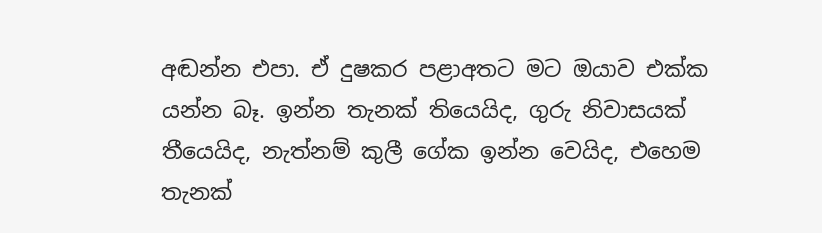අඬන්න එපා. ඒ දුෂකර පළාඅතට මට ඔයාව එක්ක යන්න බෑ. ඉන්න තැනක් තියෙයිද, ගුරු නිවාසයක් තීයෙයිද, නැත්නම් කුලී ගේක ඉන්න වෙයිද, එහෙම තැනක්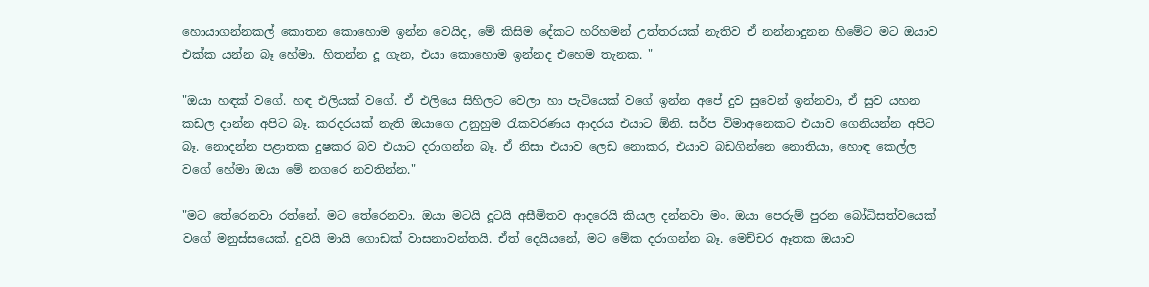හොයාගන්නකල් කොතන කොහොම ඉන්න වෙයිද, මේ කිසිම දේකට හරිහමන් උත්තරයක් නැතිව ඒ නන්නාදුනන හිමේට මට ඔයාව එක්ක යන්න බෑ හේමා. හිතන්න දූ ගැන, එයා කොහොම ඉන්නද එහෙම තැනක. "

"ඔයා හඳක් වගේ. හඳ එලියක් වගේ. ඒ එලියෙ සිහිලට වෙලා හා පැටියෙක් වගේ ඉන්න අපේ දුව සුවෙන් ඉන්නවා, ඒ සුව යහන කඩල දාන්න අපිට බෑ. කරදරයක් නැති ඔයාගෙ උනුහුම රැකවරණය ආදරය එයාට ඕනි. සර්ප විමාඅනෙකට එයාව ගෙනියන්න අපිට බෑ. නොදන්න පළාතක දුෂකර බව එයාට දරාගන්න බෑ. ඒ නිසා එයාව ලෙඩ නොකර, එයාව බඩගින්නෙ නොතියා, හොඳ කෙල්ල වගේ හේමා ඔයා මේ නගරෙ නවතින්න."

"මට තේරෙනවා රත්නේ. මට තේරෙනවා. ඔයා මටයි දූටයි අසීමිතව ආදරෙයි කියල දන්නවා මං. ඔයා පෙරුම් පුරන බෝධිසත්වයෙක් වගේ මනුස්සයෙක්. දුවයි මායි ගොඩක් වාසනාවන්තයි. ඒත් දෙයියනේ, මට මේක දරාගන්න බෑ. මෙච්චර ඈතක ඔයාව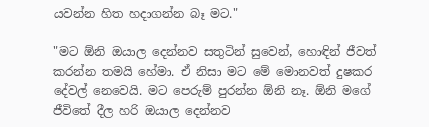යවන්න හිත හදාගන්න බෑ මට."

"මට ඕනි ඔයාල දෙන්නව සතුටින් සුවෙන්, හොඳින් ජීවත් කරන්න තමයි හේමා. ඒ නිසා මට මේ මොනවත් දුෂකර දේවල් නෙවෙයි. මට පෙරුම් පුරන්න ඕනි නෑ. ඕනි මගේ ජීවිතේ දීල හරි ඔයාල දෙන්නව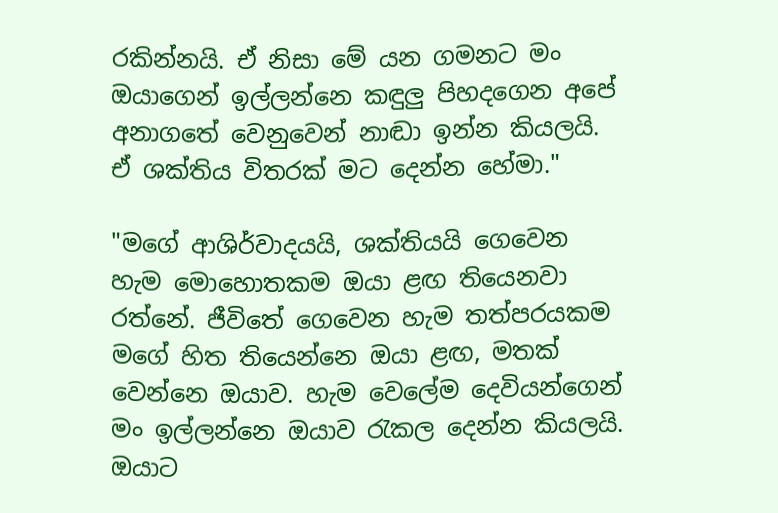රකින්නයි. ඒ නිසා මේ යන ගමනට මං ඔයාගෙන් ඉල්ලන්නෙ කඳුලු පිහදගෙන අපේ අනාගතේ වෙනුවෙන් නාඬා ඉන්න කියලයි. ඒ ශක්තිය විතරක් මට දෙන්න හේමා."

"මගේ ආශිර්වාදයයි, ශක්තියයි ගෙවෙන හැම මොහොතකම ඔයා ළඟ තියෙනවා රත්නේ. ජීවිතේ ගෙවෙන හැම තත්පරයකම මගේ හිත තියෙන්නෙ ඔයා ළඟ, මතක් වෙන්නෙ ඔයාව. හැම වෙලේම දෙවියන්ගෙන් මං ඉල්ලන්නෙ ඔයාව රැකල දෙන්න කියලයි. ඔයාට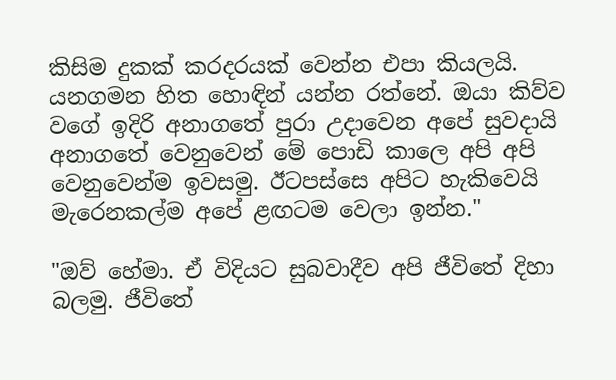කිසිම දුකක් කරදරයක් වෙන්න එපා කියලයි. යනගමන හිත හොඳින් යන්න රත්නේ. ඔයා කිව්ව වගේ ඉදිරි අනාගතේ පුරා උදාවෙන අපේ සුවදායි අනාගතේ වෙනුවෙන් මේ පොඩි කාලෙ අපි අපි වෙනුවෙන්ම ඉවසමු. ඊටපස්සෙ අපිට හැකිවෙයි මැරෙනකල්ම අපේ ළඟටම වෙලා ඉන්න."

"ඔව් හේමා. ඒ විදියට සුබවාදීව අපි ජීවිතේ දිහා බලමු. ජීවිතේ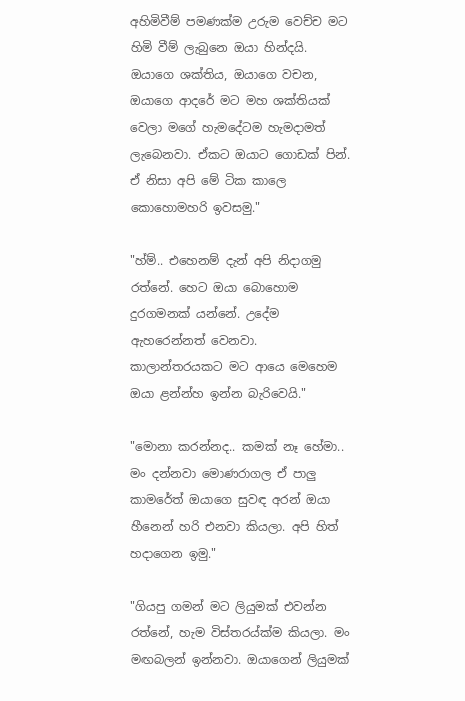අහිමිවීම් පමණක්ම උරුම වෙච්ච මට හිමි වීම් ලැබුනෙ ඔයා හින්දයි. ඔයාගෙ ශක්තිය, ඔයාගෙ වචන, ඔයාගෙ ආදරේ මට මහ ශක්තියක් වෙලා මගේ හැමදේටම හැමදාමත් ලැබෙනවා. ඒකට ඔයාට ගොඩක් පින්. ඒ නිසා අපි මේ ටික කාලෙ කොහොමහරි ඉවසමු."

"හ්ම්.. එහෙනම් දැන් අපි නිදාගමු රත්නේ. හෙට ඔයා බොහොම දුරගමනක් යන්නේ. උදේම ඇහරෙන්නත් වෙනවා. කාලාන්තරයකට මට ආයෙ මෙහෙම ඔයා ළන්න්හ ඉන්න බැරිවෙයි."

"මොනා කරන්නද.. කමක් නෑ හේමා.. මං දන්නවා මොණරාගල ඒ පාලු කාමරේත් ඔයාගෙ සුවඳ අරන් ඔයා හීනෙන් හරි එනවා කියලා. අපි හිත් හදාගෙන ඉමු."

"ගියපු ගමන් මට ලියුමක් එවන්න රත්නේ, හැම විස්තරය්ක්ම කියලා. මං මඟබලන් ඉන්නවා. ඔයාගෙන් ලියුමක්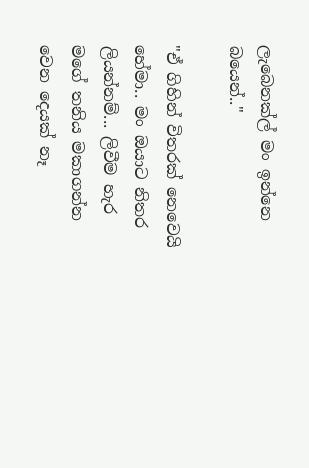ලැබෙනක්ල් මං ඉන්නෙ බයෙන්.."

"ඒ ගිහින් විතරක් නෙවෙයි හේමා.. මං ඔයාට නිතර ලියන්නම්... ලිවීම හැර මගේ තනිය මකාගන්න වෙන දෙයක් නෑ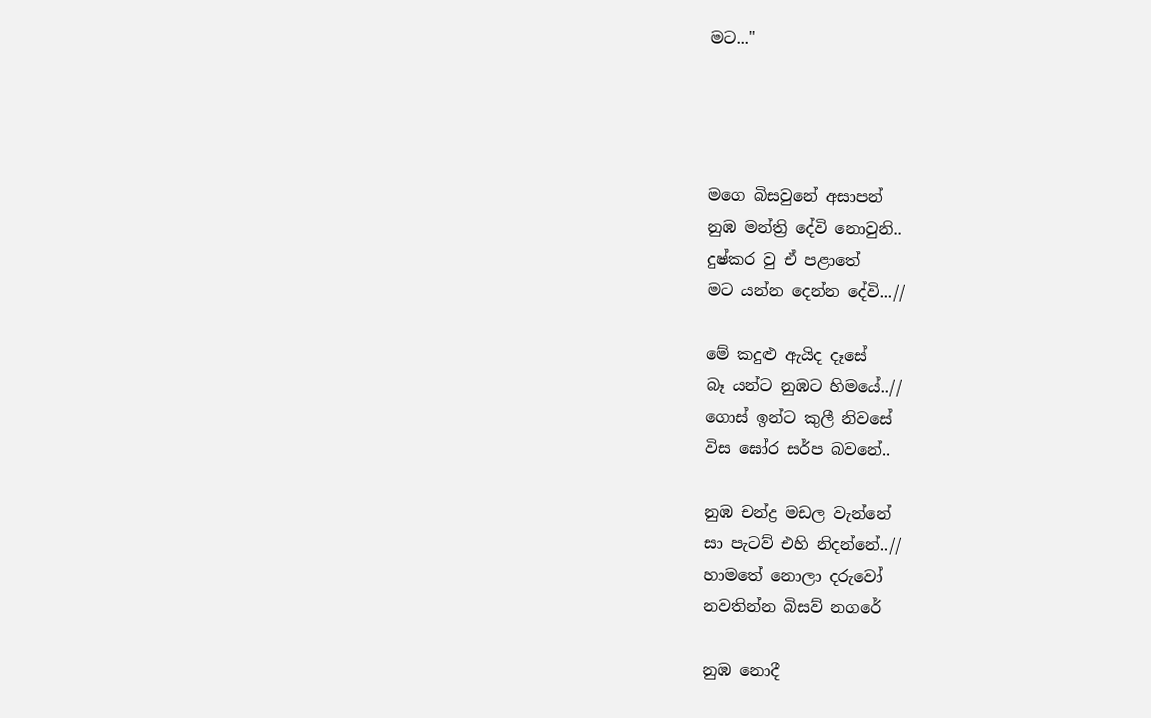මට..."




මගෙ බිසවුනේ අසාපන්
නුඹ මන්ත්‍රි දේවි නොවුනි..
දුෂ්කර වු ඒ පළාතේ
මට යන්න දෙන්න දේවි...//

මේ කදුළු ඇයිද දෑසේ
බෑ යන්ට නුඹට හිමයේ..//
ගොස් ඉන්ට කුලී නිවසේ ‍
විස ඝෝර සර්ප බවනේ..

නුඹ චන්ද්‍ර මඩල වැන්නේ
සා පැටව් එහි නිදන්නේ..//
හාමතේ නොලා දරුවෝ
නවතින්න බිසව් නගරේ

නුඹ නොදී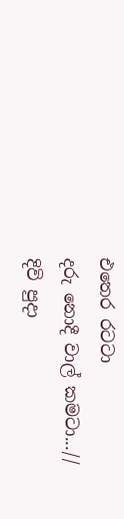එතෙර රටටා
දරු නොදී වාල් කමටා...//
දිවි පු‍දා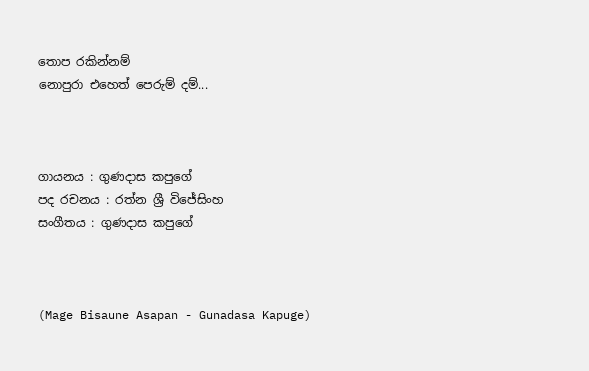තොප රකින්නම්
නොපුරා එහෙත් පෙරුම් දම්...



ගායනය : ගුණදාස කපුගේ
පද රචනය : රත්න ශ්‍රී විජේසිංහ
සංගීතය : ගුණදාස කපුගේ



(Mage Bisaune Asapan - Gunadasa Kapuge)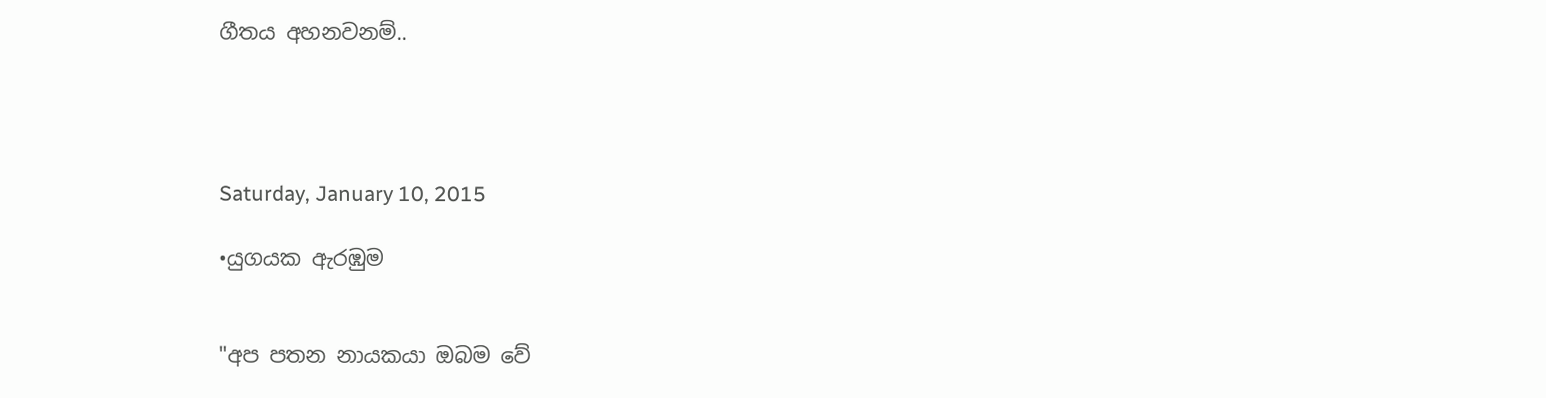ගීතය අහනවනම්..




Saturday, January 10, 2015

•යුගයක ඇරඹුම


"අප පතන නායකයා ඔබම වේ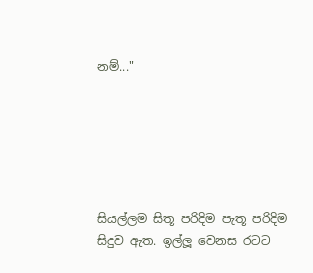නම්..."






සියල්ලම සිතූ පරිදිම පැතූ පරිදිම සිදුව ඇත. ඉල්ලූ වෙනස රටට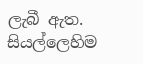ලැබී ඇත. සියල්ලෙහිම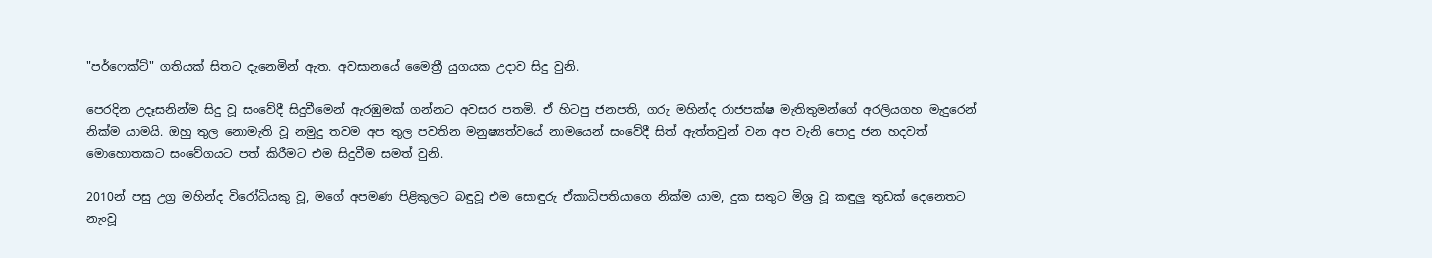"පර්ෆෙක්ට්" ගතියක් සිතට දැනෙමින් ඇත. අවසානයේ මෛත්‍රී යුගයක උදාව සිදු වුනි.

පෙරදින උදෑසනින්ම සිදු වූ සංවේදී සිදුවීමෙන් ඇරඹුමක් ගන්නට අවසර පතමි. ඒ හිටපු ජනපති, ගරු මහින්ද රාජපක්ෂ මැතිතුමන්ගේ අරලියගහ මැදුරෙන් නික්ම යාමයි. ඔහු තුල නොමැති වූ නමුදු තවම අප තුල පවතින මනුෂ්‍යත්වයේ නාමයෙන් සංවේදී සිත් ඇත්තවුන් වන අප වැනි පොදු ජන හදවත් මොහොතකට සංවේගයට පත් කිරීමට එම සිදුවීම සමත් වුනි.

2010න් පසු උග්‍ර මහින්ද විරෝධියකු වූ, මගේ අපමණ පිළිකුලට බඳුවූ එම සොඳුරු ඒකාධිපතියාගෙ නික්ම යාම, දුක සතුට මිශ්‍ර වූ කඳුලු තුඩක් දෙනෙතට නැංවූ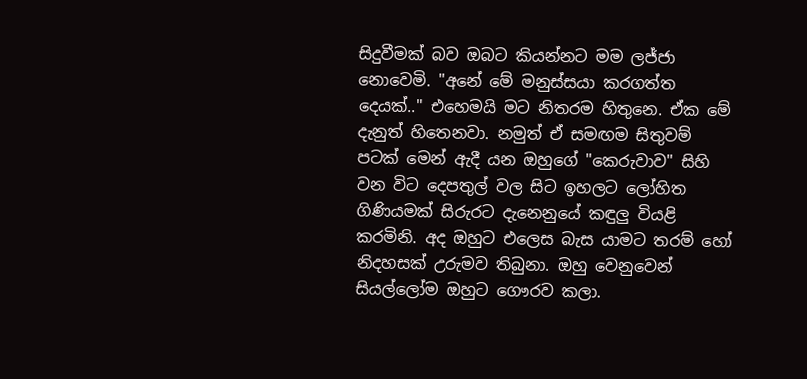සිදුවීමක් බව ඔබට කියන්නට මම ලජ්ජා නොවෙමි. "අනේ මේ මනුස්සයා කරගත්ත දෙයක්.." එහෙමයි මට නිතරම හිතුනෙ. ඒක මේ දැනුත් හිතෙනවා. නමුත් ඒ සමඟම සිතුවම් පටක් මෙන් ඇදී යන ඔහුගේ "කෙරුවාව" සිහි වන විට දෙපතුල් වල සිට ඉහලට ලෝහිත ගිණියමක් සිරුරට දැනෙනුයේ කඳුලු වියළි කරමිනි. අද ඔහුට එලෙස බැස යාමට තරම් හෝ නිදහසක් උරුමව තිබුනා. ඔහු වෙනුවෙන් සියල්ලෝම ඔහුට ගෞරව කලා.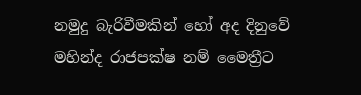නමුදු බැරිවීමකින් හෝ අද දිනුවේ මහින්ද රාජපක්ෂ නම් මෛත්‍රීට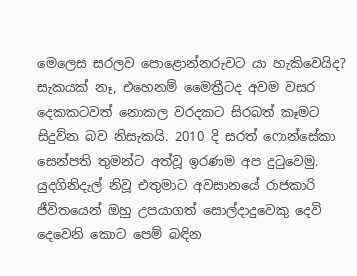මෙලෙස සරලව පොළොන්නරුවට යා හැකිවෙයිද? සැකයක් නෑ, එහෙනම් මෛත්‍රීටද අවම වසර දෙකකටවත් නොකල වරදකට සිරබත් කෑමට සිදුව්න බව නිසැකයි. 2010 දි සරත් ෆොන්සේකා සෙන්පති තුමන්ට අත්වූ ඉරණම අප දුටුවෙමු. යුදගිනිදැල් නිවූ එතුමාට අවසානයේ රාජකාරි ජීවිතයෙන් ඔහු උපයාගත් සොල්දාදුවෙකු දෙවි දෙවෙනි කොට පෙම් බඳින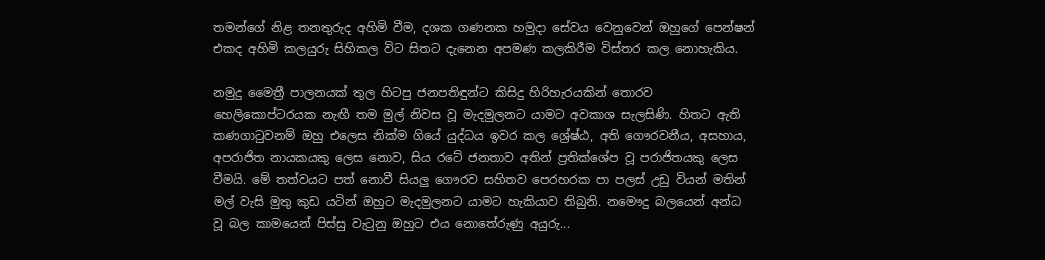තමන්ගේ නිළ තනතුරුද අහිමි වීම, දශක ගණනක හමුදා සේවය වෙනුවෙන් ඔහුගේ පෙන්ෂන් එකද අහිමි කලයුරු සිහිකල විට සිතට දැනෙන අපමණ කලකිරීම විස්තර කල නොහැකිය.

නමුදු මෛත්‍රී පාලනයක් තුල හිටපු ජනපතිඳුන්ට කිසිදු හිරිහැරයකින් තොරව හෙලිකොප්ටරයක නැඟී තම මුල් නිවස වූ මැදමුලනට යාමට අවකාශ සැලසිණි. හිතට ඇති කණගාටුවනම් ඔහු එලෙස නික්ම ගියේ යුද්ධය ඉවර කල ශ්‍රේෂ්ඨ, අති ගෞරවනීය, අසහාය, අපරාජිත නායකයකු ලෙස නොව, සිය රටේ ජනතාව අතින් ප්‍රතික්ශේප වූ පරාජිතයකු ලෙස වීමයි. මේ තත්වයට පත් නොවී සියලු ගෞරව සහිතව පෙරහරක පා පලස් උඩු වියන් මතින් මල් වැසි මුතු කුඩ යටින් ඔහුට මැදමුලනට යාමට හැකියාව තිබුනි. නමෞදු බලයෙන් අන්ධ වූ බල කාමයෙන් පිස්සු වැටුනු ඔහුට එය නොතේරුණු අයුරු...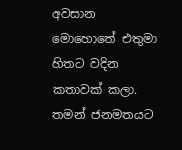අවසාන මොහොතේ එතුමා හිතට වදින කතාවක් කලා. තමන් ජනමතයට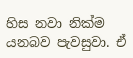හිස නවා නික්ම යනබව පැවසුවා. ඒ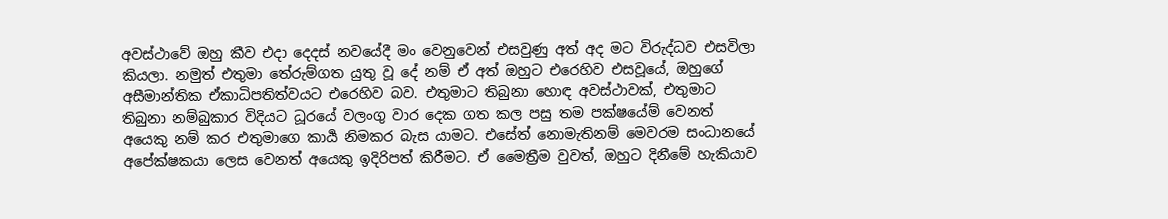අවස්ථාවේ ඔහු කීව එදා දෙදස් නවයේදී මං වෙනුවෙන් එසවුණු අත් අද මට විරුද්ධව එසවිලා කියලා. නමුත් එතුමා තේරුම්ගත යුතු වූ දේ නම් ඒ අත් ඔහුට එරෙහිව එසවූයේ, ඔහුගේ අසීමාන්තික ඒකාධිපතිත්වයට එරෙහිව බව. එතුමාට තිබුනා හොඳ අවස්ථාවක්, එතුමාට තිබුනා නම්බුකාර විදියට ධූරයේ වලංගු වාර දෙක ගත කල පසු තම පක්ෂයේම් වෙනත් අයෙකු නම් කර එතුමාගෙ කාර්‍ය නිමකර බැස යාමට. එසේත් නොමැතිනම් මෙවරම සංධානයේ අපේක්ෂකයා ලෙස වෙනත් අයෙකු ඉදිරිපත් කිරීමට. ඒ මෛත්‍රීම වුවත්, ඔහුට දිනීමේ හැකියාව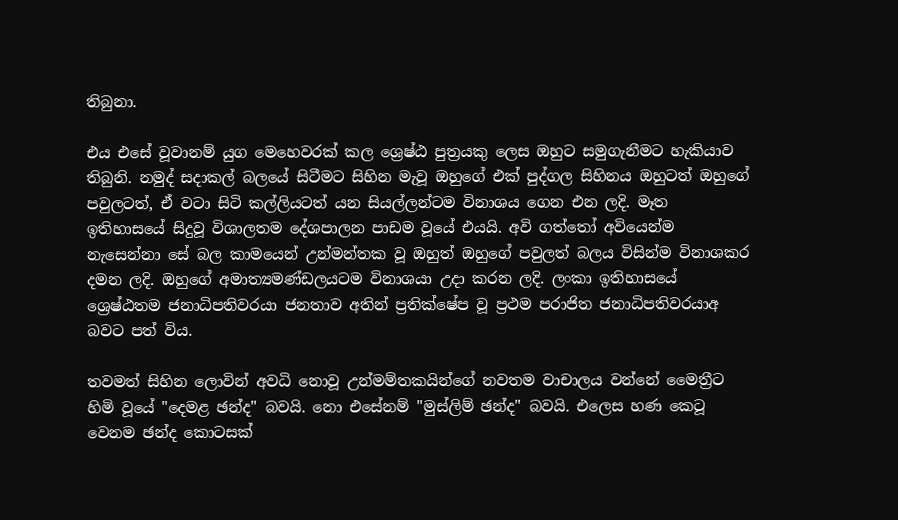තිබුනා.

එය එසේ වූවානම් යුග මෙහෙවරක් කල ශ්‍රෙෂ්ඨ පුත්‍රයකු ලෙස ඔහුට සමුගැනීමට හැකියාව තිබුනි. නමුද් සදාකල් බලයේ සිටීමට සිහින මැවූ ඔහුගේ එක් පුද්ගල සිහිනය ඔහුටත් ඔහුගේ පවුලටත්, ඒ වටා සිටි කල්ලියටත් යන සියල්ලන්ටම විනාශය ගෙන එන ලදි. මෑත ඉතිහාසයේ සිදුවූ විශාලතම දේශපාලන පාඩම වූයේ එයයි. අවි ගත්තෝ අවියෙන්ම නැසෙන්නා සේ බල කාමයෙන් උන්මන්තක වූ ඔහුත් ඔහුගේ පවුලත් බලය විසින්ම විනාශකර දමන ලදි. ඔහුගේ අමාත්‍යමණ්ඩලයටම විනාශයා උදා කරන ලදි. ලංකා ඉතිහාසයේ ශ්‍රෙෂ්ඨතම ජනාධිපතිවරයා ජනතාව අතින් ප්‍රතික්ෂේප වූ ප්‍රථම පරාජිත ජනාධිපතිවරයාඅ බවට පත් විය.

තවමත් සිහින ලොවින් අවධි නොවූ උන්මම්තකයින්ගේ නවතම වාචාලය වන්නේ මෛත්‍රීට හිමි වූයේ "දෙමළ ඡන්ද" බවයි. නො එසේනම් "මුස්ලිම් ඡන්ද" බවයි. එලෙස හණ කෙටූ වෙනම ඡන්ද කොටසක්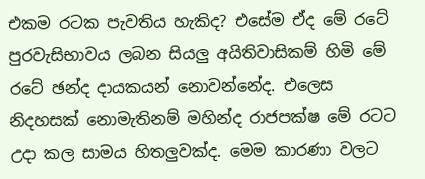එකම රටක පැවතිය හැකිද? එසේම ඒද මේ රටේ පුරවැසිභාවය ලබන සියලු අයිතිවාසිකම් හිමි මේ රටේ ඡන්ද දායකයන් නොවන්නේද. එලෙස නිදහසක් නොමැතිනම් මහින්ද රාජපක්ෂ මේ රටට උදා කල සාමය හිතලුවක්ද. මෙම කාරණා වලට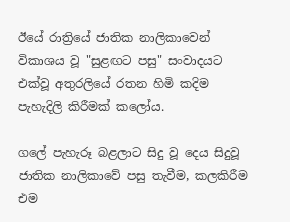ඊයේ රාත්‍රියේ ජාතික නාලිකාවෙන් විකාශය වූ "සුළඟට පසු" සංවාදයට එක්වූ අතුරලියේ රතන හිමි කදිම පැහැදිලි කිරීමක් කලෝය.

ගලේ පැහැරූ බළලාට සිදු වූ දෙය සිදුවූ ජාතික නාලිකාවේ පසු තැවීම, කලකිරීම එම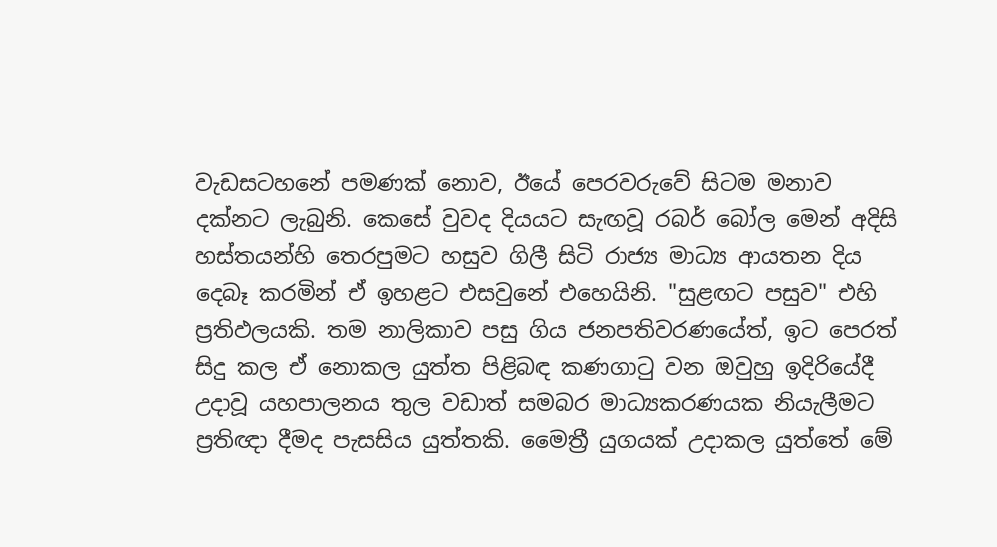වැඩසටහනේ පමණක් නොව, ඊයේ පෙරවරුවේ සිටම මනාව දක්නට ලැබුනි. කෙසේ වුවද දියයට සැඟවූ රබර් බෝල මෙන් අදිසි හස්තයන්හි තෙරපුමට හසුව ගිලී සිටි රාජ්‍ය මාධ්‍ය ආයතන දිය දෙබෑ කරමින් ඒ ඉහළට එසවුනේ එහෙයිනි. "සුළඟට පසුව" එහි ප්‍රතිඵලයකි. තම නාලිකාව පසු ගිය ජනපතිවරණයේත්, ඉට පෙරත් සිදු කල ඒ නොකල යුත්ත පිළිබඳ කණගාටු වන ඔවුහු ඉදිරියේදී උදාවූ යහපාලනය තුල වඩාත් සමබර මාධ්‍යකරණයක නියැලීමට ප්‍රතිඥා දීමද පැසසිය යුත්තකි. මෛත්‍රී යුගයක් උදාකල යුත්තේ මේ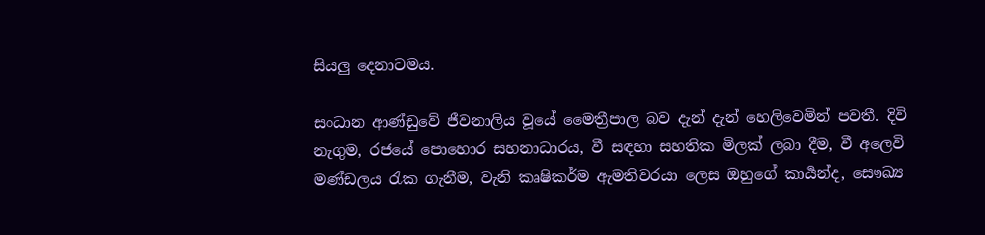සියලු දෙනාටමය.

සංධාන ආණ්ඩුවේ ජීවනාලිය වූයේ මෛත්‍රීපාල බව දැන් දැන් හෙලිවෙමින් පවතී. දිවි නැගුම, රජයේ පොහොර සහනාධාරය, වී සඳහා සහතික මිලක් ලබා දීම, වී අලෙවි මණ්ඩලය රැක ගැනීම, වැනි කෘෂිකර්ම ඇමතිවරයා ලෙස ඔහුගේ කාර්‍යන්ද, සෞඛ්‍ය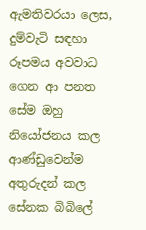ඇමතිවරයා ලෙස, දුම්වැටි සඳහා රූපමය අවවාධ ගෙන ආ පනත සේම ඔහු නියෝජනය කල ආණ්ඩුවෙන්ම අතුරුදන් කල සේනක බිබිලේ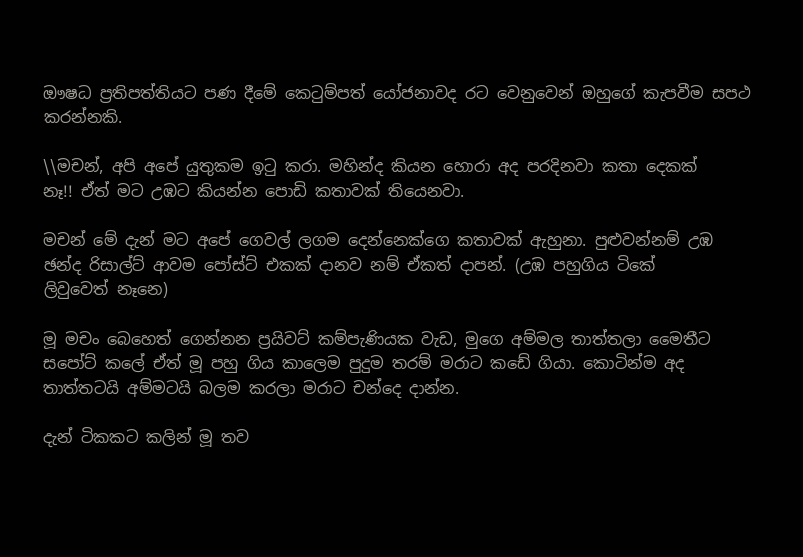ඖෂධ ප්‍රතිපත්තියට පණ දීමේ කෙටුම්පත් යෝජනාවද රට වෙනුවෙන් ඔහුගේ කැපවීම සපථ කරන්නකි.

\\මචන්, අපි අපේ යුතුකම ඉටු කරා. මහින්ද කියන හොරා අද පරදිනවා කතා දෙකක්
නෑ!! ඒත් මට උඹට කියන්න පොඩි කතාවක් තියෙනවා.

මචන් මේ දැන් මට අපේ ගෙවල් ලගම දෙන්නෙක්ගෙ කතාවක් ඇහුනා. පුළුවන්නම් උඹ
ඡන්ද රිසාල්ට් ආවම පෝස්ට් එකක් දානව නම් ඒකත් දාපන්. (උඹ පහුගිය ටිකේ
ලිවුවෙත් නෑනෙ)

මූ මචං බෙහෙත් ගෙන්නන ප්‍රයිවට් කම්පැණියක වැඩ, මුගෙ අම්මල තාත්තලා මෛතීට
සපෝට් කලේ ඒත් මූ පහු ගිය කාලෙම පුදුම තරම් මරාට කඩේ ගියා. කොටින්ම අද
තාත්තටයි අම්මටයි බලම කරලා මරාට චන්දෙ දාන්න.

දැන් ටිකකට කලින් මූ තව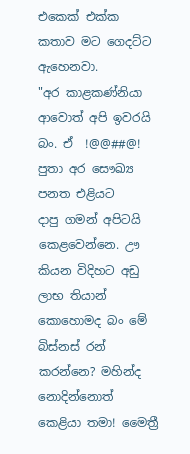එකෙක් එක්ක කතාව මට ගෙදට්ට ඇහෙනවා.
"අර කාළකණ්නියා ආවොත් අපි ඉවරයි බං. ඒ  !@@##@! පුතා අර සෞඛ්‍ය පනත එළියට
දාපු ගමන් අපිටයි කෙළවෙන්නෙ. ඌ කියන විදිහට අඩු ලාභ තියාන් කොහොමද බං මේ
බිස්නස් රන් කරන්නෙ? මහින්ද නොදින්නොත් කෙළියා තමා! මෛත්‍රී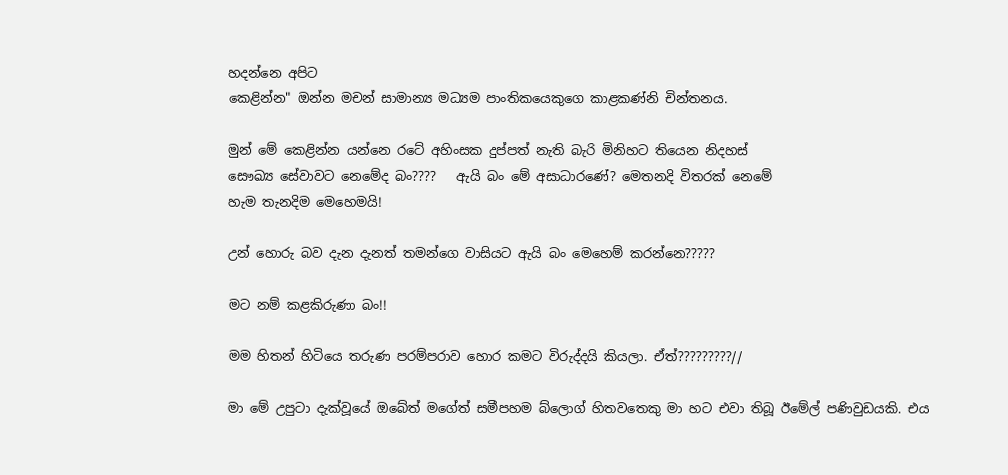හදන්නෙ අපිට
කෙළින්න" ඔන්න මචන් සාමාන්‍ය මධ්‍යම පාංතිකයෙකුගෙ කාළකණ්නි චින්තනය.

මුන් මේ කෙළින්න යන්නෙ රටේ අහිංසක දුප්පත් නැති බැරි මිනිහට තියෙන නිදහස්
සෞඛ්‍ය සේවාවට නෙමේද බං????   ඇයි බං මේ අසාධාරණේ? මෙතනදි විතරක් නෙමේ
හැම තැනදිම මෙහෙමයි!

උන් හොරු බව දැන දැනත් තමන්ගෙ වාසියට ඇයි බං මෙහෙම් කරන්නෙ?????

මට නම් කළකිරුණා බං!!

මම හිතන් හිටියෙ තරුණ පරම්පරාව හො‍ර කමට විරුද්දයි කියලා. ඒත්?????????//

මා මේ උපුටා දැක්වූයේ ඔබේත් මගේත් සමීපහම බ්ලොග් හිතවතෙකු මා හට එවා තිබූ ඊමේල් පණිවුඩයකි. එය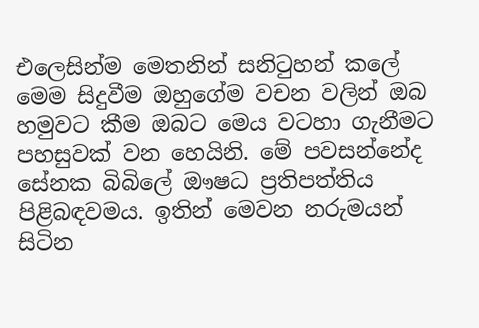එලෙසින්ම මෙතනින් සනිටුහන් කලේ මෙම සිදුවීම ඔහුගේම වචන වලින් ඔබ හමුවට කීම ඔබට මෙය වටහා ගැනීමට පහසුවක් වන හෙයිනි. මේ පවසන්නේද සේනක බිබිලේ ඖෂධ ප්‍රතිපත්තිය පිළිබඳවමය. ඉතින් මෙවන නරුමයන් සිටින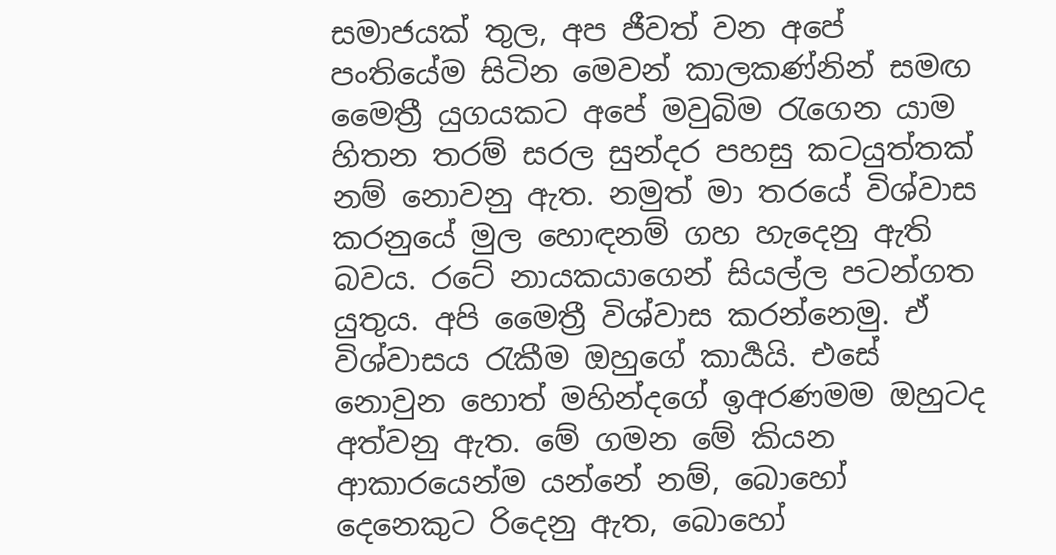සමාජයක් තුල, අප ජීවත් වන අපේ පංතියේම සිටින මෙවන් කාලකණ්නින් සමඟ මෛත්‍රී යුගයකට අපේ මවුබිම රැගෙන යාම හිතන තරම් සරල සුන්දර පහසු කටයුත්තක් නම් නොවනු ඇත. නමුත් මා තරයේ විශ්වාස කරනුයේ මුල හොඳනම් ගහ හැදෙනු ඇති බවය. රටේ නායකයාගෙන් සියල්ල පටන්ගත යුතුය. අපි මෛත්‍රී විශ්වාස කරන්නෙමු. ඒ විශ්වාසය රැකීම ඔහුගේ කාර්‍යයි. එසේ නොවුන හොත් මහින්දගේ ඉඅරණමම ඔහුටද අත්වනු ඇත. මේ ගමන මේ කියන ආකාරයෙන්ම යන්නේ නම්, බොහෝ දෙනෙකුට රිදෙනු ඇත, බොහෝ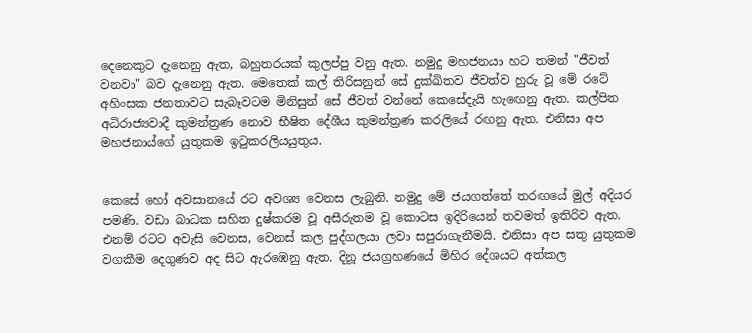දෙනෙකුට දැනෙනු ඇත, බහුතරයක් කුලප්පු වනු ඇත. නමුදු මහජනයා හට තමන් "ජීවත් වනවා" බව දැනෙනු ඇත. මෙතෙක් කල් තිරිසනුන් සේ දුක්ඛිතව ජීවත්ව හුරු වූ මේ රටේ අහිංසක ජනතාවට සැබෑවටම මිනිසුන් සේ ජීවත් වන්නේ කෙසේදැයි හැඟෙනු ඇත. කල්පිත අධිරාජ්‍යවාදී කුමන්ත්‍රණ නොව භීෂිත දේශීය කුමන්ත්‍රණ කරලියේ රඟනු ඇත. එනිසා අප මහජනාය්ගේ යුතුකම ඉටුකරලියයුතුය.


කෙසේ හෝ අවසානයේ රට අවශ්‍ය වෙනස ලැබුනි. නමුදු මේ ජයගත්තේ තරඟයේ මුල් අදියර පමණි. වඩා බාධක සහිත දුෂ්කරම වූ අසීරුතම වූ කොටස ඉදිරියෙන් තවමත් ඉතිරිව ඇත. එනම් රටට අවැසි වෙනස, වෙනස් කල පුද්ගලයා ලවා සපුරාගැනීමයි. එනිසා අප සතු යුතුකම වගකීම දෙගුණව අද සිට ඇරඹෙනු ඇත. දිනූ ජයග්‍රහණයේ මිහිර දේශයට අත්කල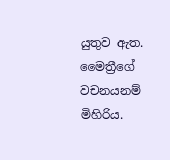යුතුව ඇත. මෛත්‍රීගේ වචනයනම් මිහිරිය.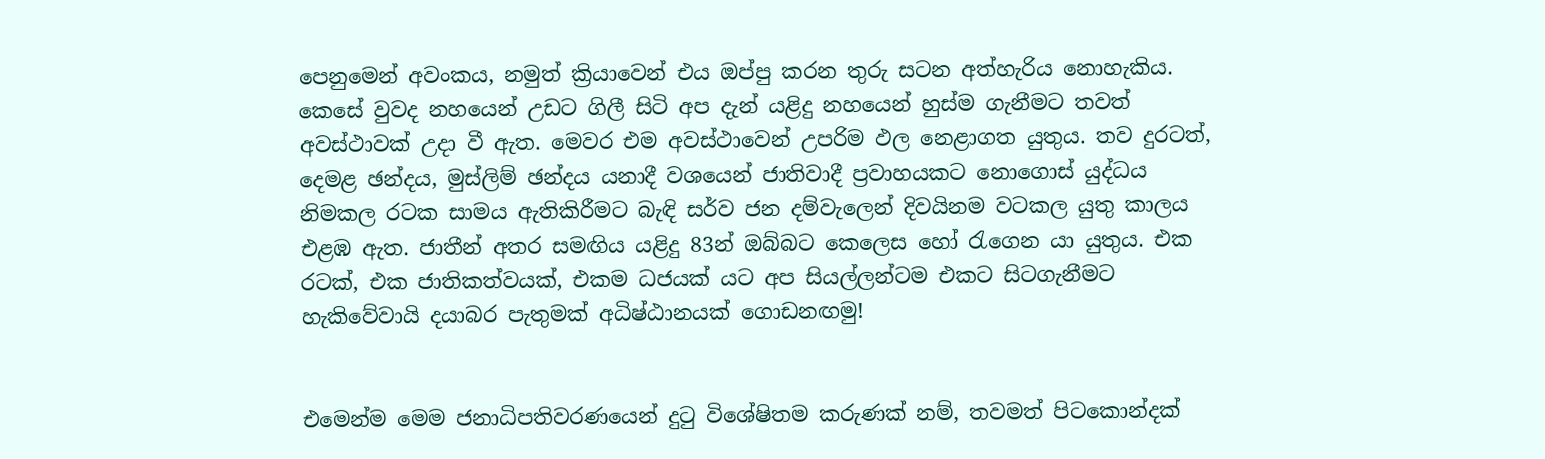පෙනුමෙන් අවංකය, නමුත් ක්‍රියාවෙන් එය ඔප්පු කරන තුරු සටන අත්හැරිය නොහැකිය. කෙසේ වුවද නහයෙන් උඩට ගිලී සිටි අප දැන් යළිදු නහයෙන් හුස්ම ගැනීමට තවත් අවස්ථාවක් උදා වී ඇත. මෙවර එම අවස්ථාවෙන් උපරිම ඵල නෙළාගත යුතුය. තව දුරටත්, දෙමළ ඡන්දය, මුස්ලිම් ඡන්දය යනාදී වශයෙන් ජාතිවාදී ප්‍රවාහයකට නොගොස් යුද්ධය නිමකල රටක සාමය ඇතිකිරීමට බැඳි සර්ව ජන දම්වැලෙන් දිවයිනම වටකල යුතු කාලය එළඹ ඇත. ජාතීන් අතර සමඟිය යළිදු 83න් ඔබ්බට කෙලෙස හෝ රැගෙන යා යුතුය. එක රටක්, එක ජාතිකත්වයක්, එකම ධජයක් යට අප සියල්ලන්ටම එකට සිටගැනීමට හැකිවේවායි දයාබර පැතුමක් අධිෂ්ඨානයක් ගොඩනඟමු!


එමෙන්ම මෙම ජනාධිපතිවරණයෙන් දුටු විශේෂිතම කරුණක් නම්, තවමත් පිටකොන්දක්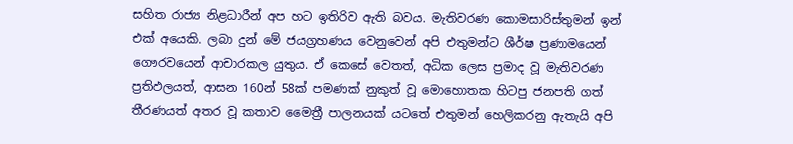සහිත රාජ්‍ය නිළධාරීන් අප හට ඉතිරිව ඇති බවය. මැතිවරණ කොමසාරිස්තුමන් ඉන් එක් අයෙකි. ලබා දුන් මේ ජයග්‍රහණය වෙනුවෙන් අපි එතුමන්ට ශීර්ෂ ප්‍රණාමයෙන් ගෞරවයෙන් ආචාරකල යුතුය. ඒ කෙසේ වෙතත්, අධික ලෙස ප්‍රමාද වූ මැතිවරණ ප්‍රතිඵලයත්, ආසන 160න් 58ක් පමණක් නුකුත් වූ මොහොතක හිටපු ජනපති ගත් තීරණයත් අතර වූ කතාව මෛත්‍රී පාලනයක් යටතේ එතුමන් හෙලිකරනු ඇතැයි අපි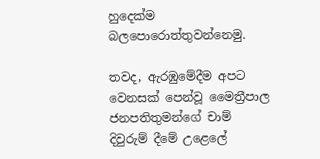හුදෙක්ම බලපොරොත්තුවන්නෙමු.

තවද, ඇරඹුමේදීම අපට වෙනසක් පෙන්වූ මෛත්‍රීපාල ජනපතිතුමන්ගේ චාම් දිවුරුම් දීමේ උළෙලේ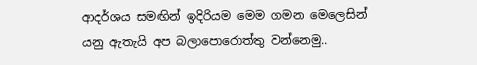ආදර්ශය සමඟින් ඉදිරියම මෙම ගමන මෙලෙසින් යනු ඇතැයි අප බලාපොරොත්තු වන්නෙමු..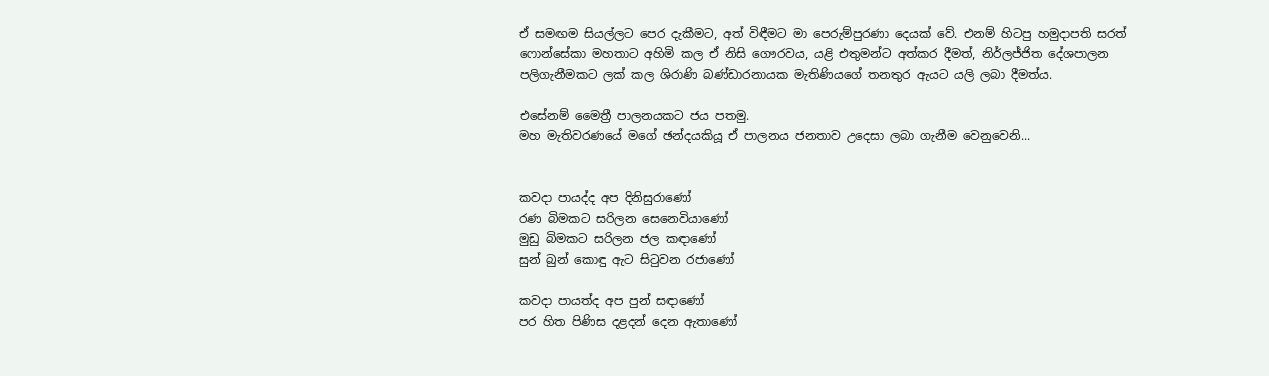ඒ සමඟම සියල්ලට පෙර දැකීමට, අත් විඳීමට මා පෙරුම්පුරණා දෙයක් වේ. එනම් හිටපු හමුදාපති සරත් ෆොන්සේකා මහතාට අහිමි කල ඒ නිසි ගෞරවය, යළි එතුමන්ට අත්කර දීමත්, නිර්ලජ්ජිත දේශපාලන පලිගැනීමකට ලක් කල ශිරාණි බණ්ඩාරනායක මැතිණියගේ තනතුර ඇයට යලි ලබා දීමත්ය.

එසේනම් මෛත්‍රී පාලනයකට ජය පතමු.
මහ මැතිවරණයේ මගේ ඡන්දයකියූ ඒ පාලනය ජනතාව උදෙසා ලබා ගැනීම වෙනුවෙනි...


කවදා පායද්ද අප දිනිසුරාණෝ
රණ බිමකට සරිලන සෙනෙවියාණෝ
මුඩු බිමකට සරිලන ජල කඳාණෝ
සුන් බුන් කොඳු ඇට සිටුවන රජාණෝ

කවදා පායත්ද අප පුන් සඳාණෝ
පර හිත පිණිස දළදන් දෙන ඇතාණෝ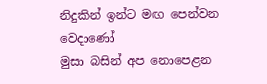නිදුකින් ඉන්ට මඟ පෙන්වන වෙදාණෝ
මුසා බසින් අප නොපෙළන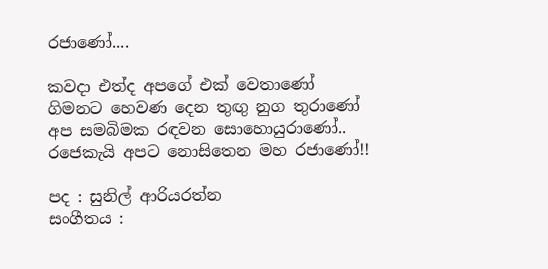රජාණෝ....

කවදා එත්ද අපගේ එක් වෙතාණෝ
ගිමනට හෙවණ දෙන තුඟු නුග තුරාණෝ
අප සමබිමක රඳවන සොහොයුරාණෝ..
රජෙකැයි අපට නොසිතෙන මහ රජාණෝ!!

පද : සුනිල් ආරියරත්න
සංගීතය :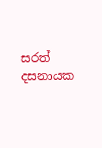සරත් දසනායක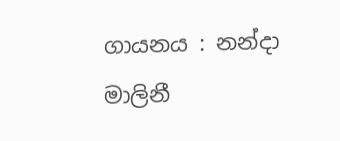ගායනය : නන්දා මාලිනී